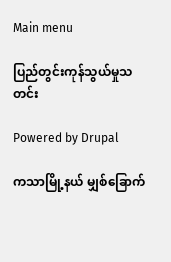Main menu

ပြည်တွင်းကုန်သွယ်မှုသတင်း

Powered by Drupal

ကသာမြို့နယ် မျှစ်ခြောက်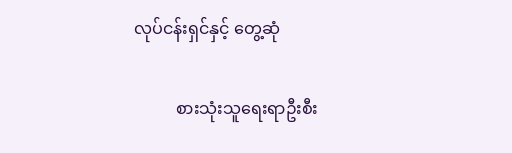လုပ်ငန်းရှင်နှင့် တွေ့ဆုံ

          စားသုံးသူရေးရာဦးစီး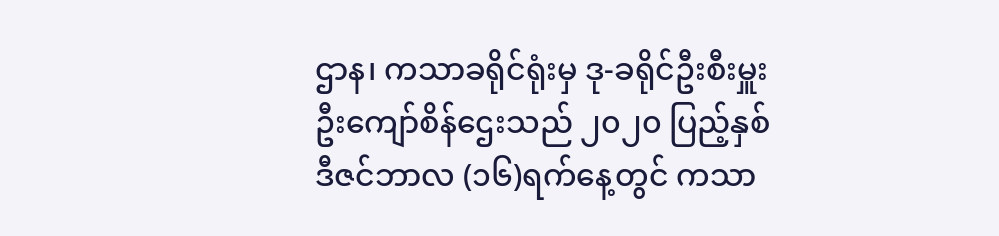ဌာန၊ ကသာခရိုင်ရုံးမှ ဒု-ခရိုင်ဦးစီးမှူး ဦးကျော်စိန်ဌေးသည် ၂၀၂၀ ပြည့်နှစ် ဒီဇင်ဘာလ (၁၆)ရက်နေ့တွင် ကသာ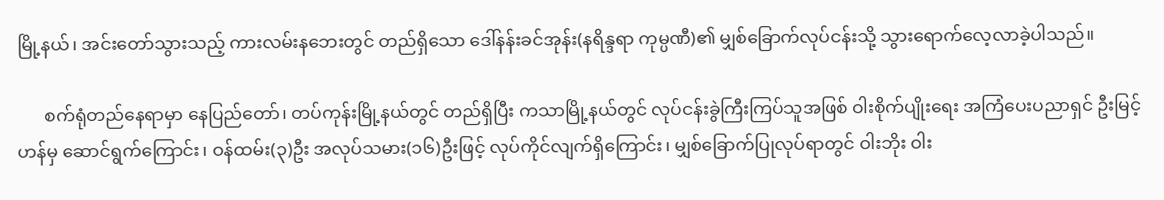မြို့နယ်၊ အင်းတော်သွားသည့် ကားလမ်းနဘေးတွင် တည်ရှိသော ဒေါ်နန်းခင်အုန်း(နရိန္ဒရာ ကုမ္ပဏီ)၏ မျှစ်ခြောက်လုပ်ငန်းသို့ သွားရောက်လေ့လာခဲ့ပါသည်။

      စက်ရုံတည်နေရာမှာ နေပြည်တော်၊ တပ်ကုန်းမြို့နယ်တွင် တည်ရှိပြီး ကသာမြို့နယ်တွင် လုပ်ငန်းခွဲကြီးကြပ်သူအဖြစ် ဝါးစိုက်ပျိုးရေး အကြံပေးပညာရှင် ဦးမြင့်ဟန်မှ ဆောင်ရွက်ကြောင်း၊ ဝန်ထမ်း(၃)ဦး အလုပ်သမား(၁၆)ဦးဖြင့် လုပ်ကိုင်လျက်ရှိကြောင်း၊ မျှစ်ခြောက်ပြုလုပ်ရာတွင် ဝါးဘိုး ဝါး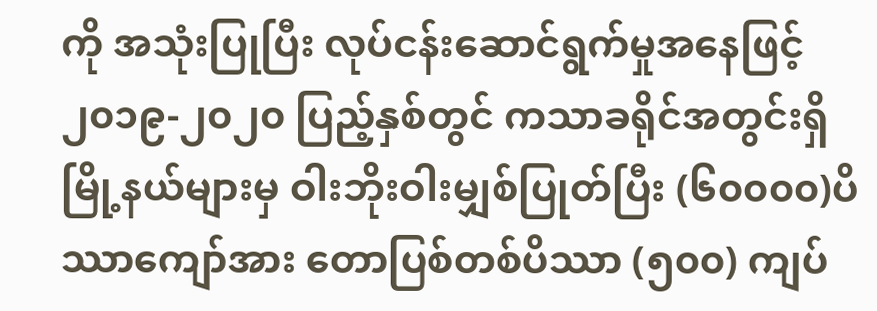ကို အသုံးပြုပြီး လုပ်ငန်းဆောင်ရွက်မှုအနေဖြင့် ၂၀၁၉-၂၀၂၀ ပြည့်နှစ်တွင် ကသာခရိုင်အတွင်းရှိ မြို့နယ်များမှ ဝါးဘိုးဝါးမျှစ်ပြုတ်ပြီး (၆၀၀၀၀)ပိဿာကျော်အား တောပြစ်တစ်ပိဿာ (၅၀၀) ကျပ်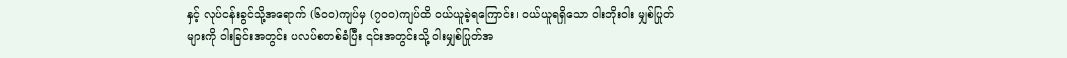နှင့် လုပ်ငန်းခွင်သို့အရောက် (၆၀၀)ကျပ်မှ (၇၀၀)ကျပ်ထိ ဝယ်ယူခဲ့ရကြောင်း၊ ဝယ်ယူရရှိသော ဝါးဘိုးဝါး မျှစ်ပြုတ်များကို ဝါးခြင်းအတွင်း ပလပ်စတစ်ခံပြီး ၎င်းအတွင်းသို့ ဝါးမျှစ်ပြုတ်အ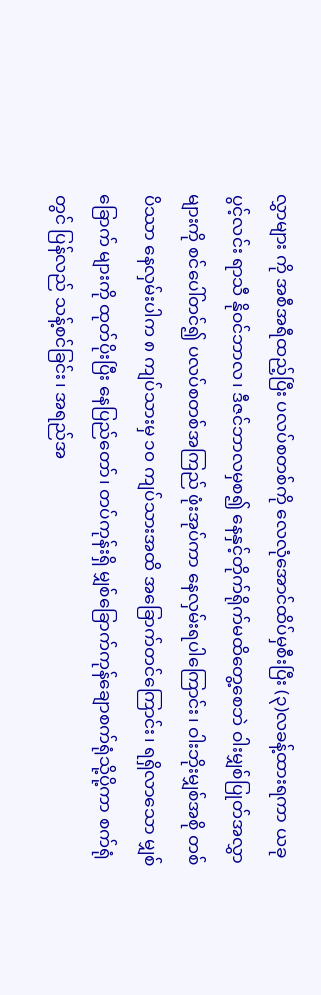လွှာများ ကို အစီအရီထည့်ပြီး ပလပ်စတစ်ကို လေလုံအောင်ထိပ်မှစီးပြီး (၃)လခန့်ထားရကာ ယခု ပွင့်လင်း ရာသီ နိုဝင်ဘာလ၊ ဒီဇင်ဘာလမှစ၍ နေနှင့်တိုက်ရိုက်မထိတွေ့စေဘဲ ဝါးမျှစ်ပြုတ်အလွှာ များကို စင်ပေါ်တင်၍ ပလပ်စတစ်အကြည် ဖုံးအုပ်ကာ နေလှမ်းရပါကြောင်း၊ ဝါးဘိုးမျှစ်အစို တစ်ပိဿာ နေလှမ်းပါက ၈ ကျပ်သားမှ ၁၀ ကျပ်သားအထိ အခြောက်တင်ကြောင်း၊ ရရှိလာသော မျှစ်ခြောက် များကို ထုတ်ပိုးပြီး နေပြည်တော်၊ တပ်ကုန်းရှိ မျှစ်ခြောက်ကုန်ချောစက်ရုံသို့ပို့ကာ စက်ရုံတွင် ပြန်လည် သန့်စင်ခြင်း၊ အရည်အ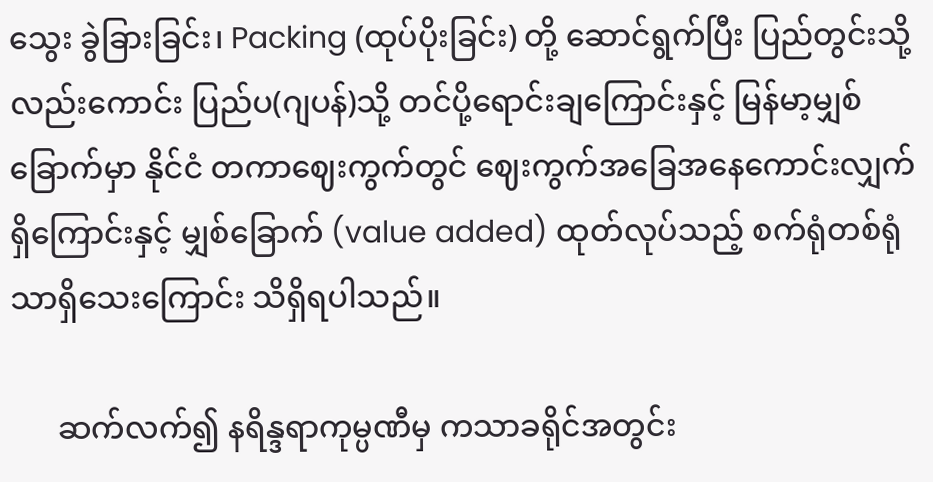သွေး ခွဲခြားခြင်း၊ Packing (ထုပ်ပိုးခြင်း) တို့ ဆောင်ရွက်ပြီး ပြည်တွင်းသို့လည်းကောင်း ပြည်ပ(ဂျပန်)သို့ တင်ပို့ရောင်းချကြောင်းနှင့် မြန်မာ့မျှစ်ခြောက်မှာ နိုင်ငံ တကာဈေးကွက်တွင် ဈေးကွက်အခြေအနေကောင်းလျှက်ရှိကြောင်းနှင့် မျှစ်ခြောက် (value added) ထုတ်လုပ်သည့် စက်ရုံတစ်ရုံသာရှိသေးကြောင်း သိရှိရပါသည်။

      ဆက်လက်၍ နရိန္ဒရာကုမ္ပဏီမှ ကသာခရိုင်အတွင်း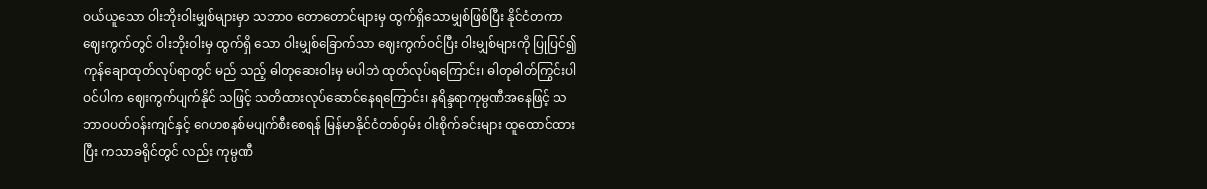ဝယ်ယူသော ဝါးဘိုးဝါးမျှစ်များမှာ သဘာဝ တောတောင်များမှ ထွက်ရှိသောမျှစ်ဖြစ်ပြီး နိုင်ငံတကာဈေးကွက်တွင် ဝါးဘိုးဝါးမှ ထွက်ရှိ သော ဝါးမျှစ်ခြောက်သာ ဈေးကွက်ဝင်ပြီး ဝါးမျှစ်များကို ပြုပြင်၍  ကုန်ချောထုတ်လုပ်ရာတွင် မည် သည့် ဓါတုဆေးဝါးမှ မပါဘဲ ထုတ်လုပ်ရကြောင်း၊ ဓါတုဓါတ်ကြွင်းပါဝင်ပါက ဈေးကွက်ပျက်နိုင် သဖြင့် သတိထားလုပ်ဆောင်နေရကြောင်း၊ နရိန္ဒရာကုမ္ပဏီအနေဖြင့် သဘာဝပတ်ဝန်းကျင်နှင့် ဂေဟစနစ်မပျက်စီးစေရန် မြန်မာနိုင်ငံတစ်ဝှမ်း ဝါးစိုက်ခင်းများ ထူထောင်ထားပြီး ကသာခရိုင်တွင် လည်း ကုမ္ပဏီ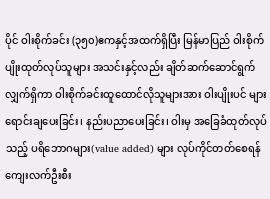ပိုင် ဝါးစိုက်ခင်း (၃၅၀)ဧကနှင့်အထက်ရှိပြီး မြန်မာပြည် ဝါးစိုက်ပျိုးထုတ်လုပ်သူများ အသင်းနှင့်လည်း ချိတ်ဆက်ဆောင်ရွက်လျှက်ရှိကာ ဝါးစိုက်ခင်းထူထောင်လိုသူများအား ဝါးပျိုးပင် များရောင်းချပေးခြင်း၊ နည်းပညာပေးခြင်း၊ ဝါးမှ အခြေခံထုတ်လုပ်သည့် ပရိဘောဂများ(value added) များ လုပ်ကိုင်တတ်စေရန် ကျေးလက်ဦးစီး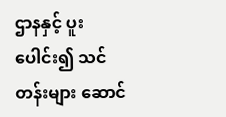ဌာနနှင့် ပူးပေါင်း၍ သင်တန်းများ ဆောင်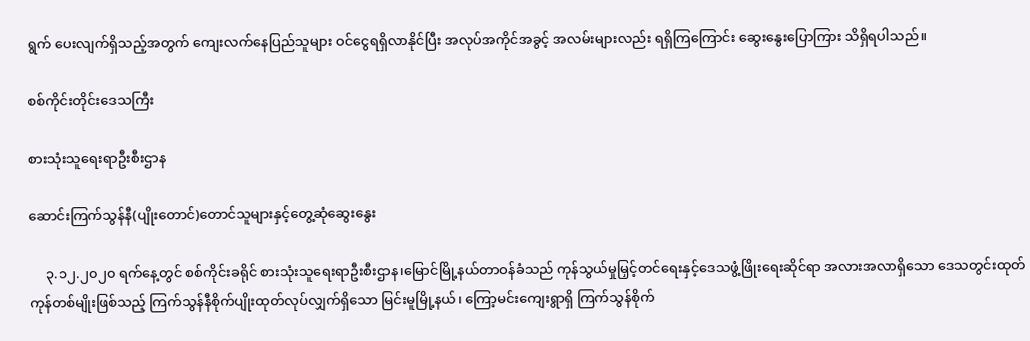ရွက် ပေးလျက်ရှိသည့်အတွက် ကျေးလက်နေပြည်သူများ ဝင်ငွေရရှိလာနိုင်ပြီး အလုပ်အကိုင်အခွင့် အလမ်းများလည်း ရရှိကြကြောင်း ဆွေးနွေးပြောကြား သိရှိရပါသည်။

စစ်ကိုင်းတိုင်းဒေသကြီး

စားသုံးသူရေးရာဦးစီးဌာန

ဆောင်းကြက်သွန်နီ(ပျိုးတောင်)တောင်သူများနှင့်တွေ့ဆုံဆွေးနွေး

     ၃.၁၂.၂၀၂၀ ရက်နေ့တွင် စစ်ကိုင်းခရိုင် စားသုံးသူရေးရာဦးစီးဌာန၊မြောင်မြို့နယ်တာဝန်ခံသည် ကုန်သွယ်မှုမြှင့်တင်ရေးနှင့်ဒေသဖွံ့ဖြိုးရေးဆိုင်ရာ အလားအလာရှိသော ဒေသတွင်းထုတ်ကုန်တစ်မျိုးဖြစ်သည့် ကြက်သွန်နီစိုက်ပျိုးထုတ်လုပ်လျှက်ရှိသော မြင်းမူမြို့နယ်၊ ကြော့မင်းကျေးရွာရှိ ကြက်သွန်စိုက်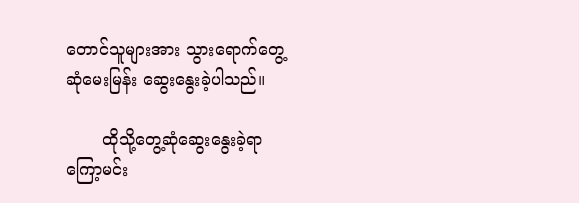တောင်သူများအား သွားရောက်တွေ့ဆုံမေးမြန်း ဆွေးနွေးခဲ့ပါသည်။

       ထိုသို့တွေ့ဆုံဆွေးနွေးခဲ့ရာ ကြော့မင်း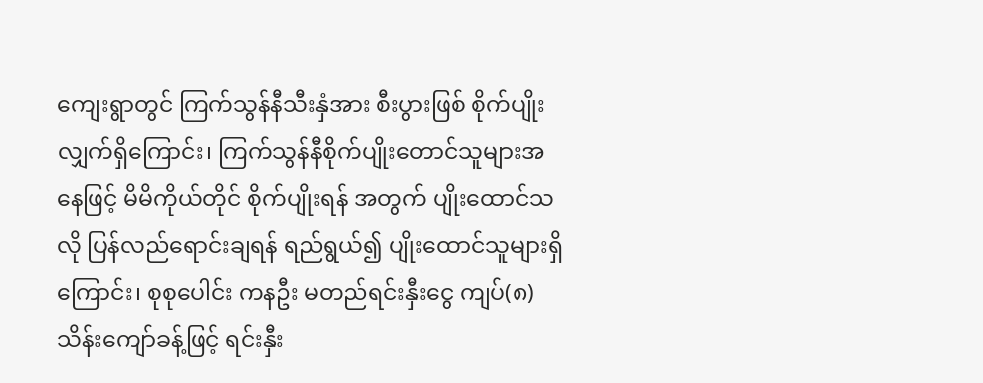ကျေးရွာတွင် ကြက်သွန်နီသီးနှံအား စီးပွားဖြစ် စိုက်ပျိုးလျှက်ရှိကြောင်း၊ ကြက်သွန်နီစိုက်ပျိုးတောင်သူများအနေဖြင့် မိမိကိုယ်တိုင် စိုက်ပျိုးရန် အတွက် ပျိုးထောင်သလို ပြန်လည်ရောင်းချရန် ရည်ရွယ်၍ ပျိုးထောင်သူများရှိကြောင်း၊ စုစုပေါင်း ကနဦး မတည်ရင်းနှီးငွေ ကျပ်(၈)သိန်းကျော်ခန့်ဖြင့် ရင်းနှီး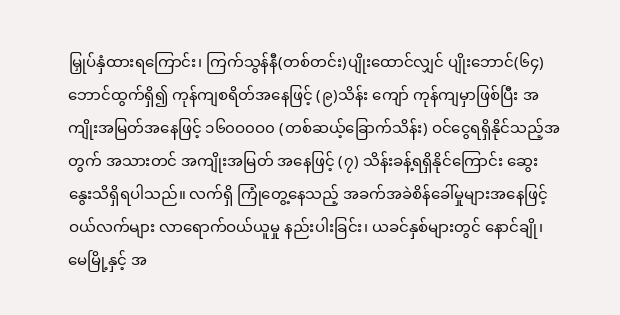မြှုပ်နှံထားရကြောင်း၊ ကြက်သွန်နီ(တစ်တင်း)ပျိုးထောင်လျှင် ပျိုးဘောင်(၆၄) ဘောင်ထွက်ရှိ၍ ကုန်ကျစရိတ်အနေဖြင့် (၉)သိန်း ကျော် ကုန်ကျမှာဖြစ်ပြီး အကျိုးအမြတ်အနေဖြင့် ၁၆၀ဝ၀ဝ၀ (တစ်ဆယ့်ခြောက်သိန်း) ဝင်ငွေရရှိနိုင်သည့်အတွက် အသားတင် အကျိုးအမြတ် အနေဖြင့် (၇) သိန်းခန့်ရရှိနိုင်ကြောင်း ဆွေးနွေးသိရှိရပါသည်။ လက်ရှိ ကြုံတွေ့နေသည့် အခက်အခဲစိန်ခေါ်မှုများအနေဖြင့် ဝယ်လက်များ လာရောက်ဝယ်ယူမှု နည်းပါးခြင်း၊ ယခင်နှစ်များတွင် နောင်ချို၊ မေမြို့နှင့် အ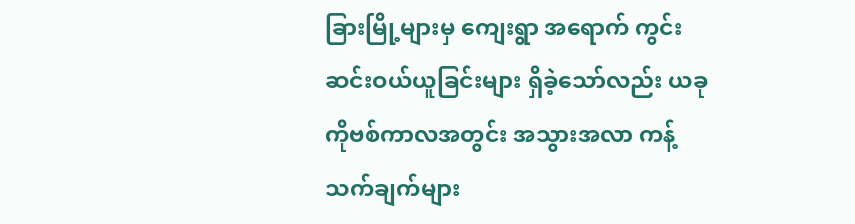ခြားမြို့များမှ ကျေးရွာ အရောက် ကွင်းဆင်းဝယ်ယူခြင်းများ ရှိခဲ့သော်လည်း ယခုကိုဗစ်ကာလအတွင်း အသွားအလာ ကန့်သက်ချက်များ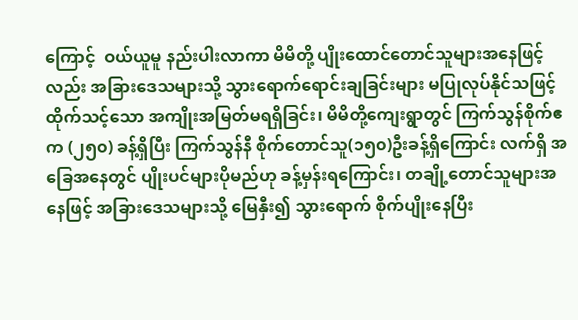ကြောင့်  ဝယ်ယူမူ နည်းပါးလာကာ မိမိတို့ ပျိုးထောင်တောင်သူများအနေဖြင့်လည်း အခြားဒေသများသို့ သွားရောက်ရောင်းချခြင်းများ မပြုလုပ်နိုင်သဖြင့် ထိုက်သင့်သော အကျိုးအမြတ်မရရှိခြင်း၊ မိမိတို့ကျေးရွာတွင် ကြက်သွန်စိုက်ဧက (၂၅၀) ခန့်ရှိပြီး ကြက်သွန်နီ စိုက်တောင်သူ(၁၅၀)ဦးခန့်ရှိကြောင်း လက်ရှိ အခြေအနေတွင် ပျိုးပင်များပိုမည်ဟု ခန့်မှန်းရကြောင်း၊ တချို့တောင်သူများအနေဖြင့် အခြားဒေသများသို့ မြေနှီး၍ သွားရောက် စိုက်ပျိုးနေပြီး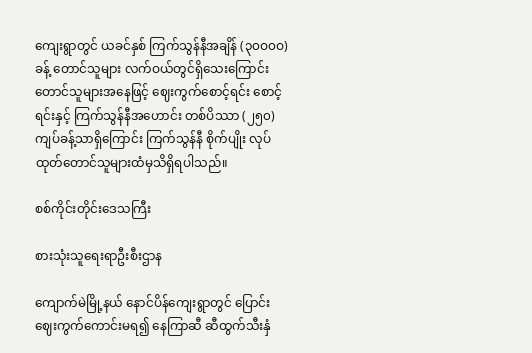ကျေးရွာတွင် ယခင်နှစ် ကြက်သွန်နီအချိန် (၃၀ဝ၀ဝ)ခန့် တောင်သူများ လက်ဝယ်တွင်ရှိသေးကြောင်း တောင်သူများအနေဖြင့် ဈေးကွက်စောင့်ရင်း စောင့်ရင်းနှင့် ကြက်သွန်နီအဟောင်း တစ်ပိဿာ (၂၅၀) ကျပ်ခန့်သာရှိကြောင်း ကြက်သွန်နီ စိုက်ပျိုး လုပ်ထုတ်တောင်သူများထံမှသိရှိရပါသည်။

စစ်ကိုင်းတိုင်းဒေသကြီး

စားသုံးသူရေးရာဦးစီးဌာန

ကျောက်မဲမြို့နယ် နောင်ပိန်ကျေးရွာတွင် ပြောင်းဈေးကွက်ကောင်းမရ၍ နေကြာဆီ ဆီထွက်သီးနှံ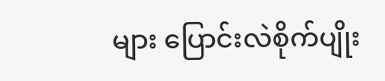များ ပြောင်းလဲစိုက်ပျိုး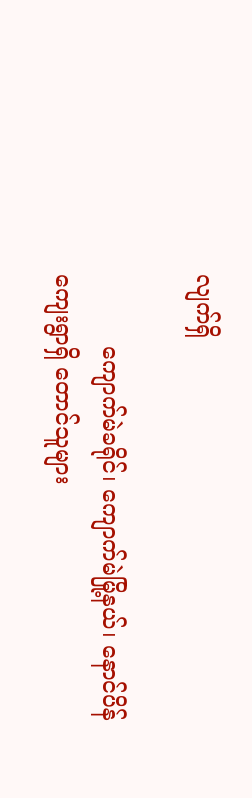လျက်ရှိ

          ကျောက်မဲခရိုင်၊ ကျောက်မဲမြို့နယ်၊ နောင်ပိန်ကျေးရွာရှိ တောင်သူများ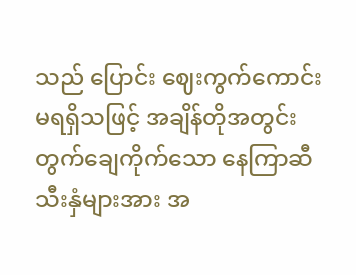သည် ပြောင်း ဈေးကွက်ကောင်း မရရှိသဖြင့် အချိန်တိုအတွင်း တွက်ချေကိုက်သော နေကြာဆီသီးနှံများအား အ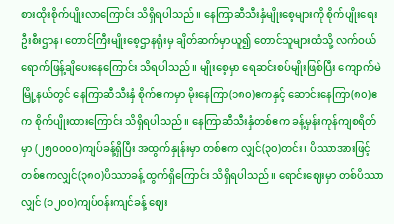စားထိုးစိုက်ပျိုးလာကြောင်း သိရှိရပါသည်။ နေကြာဆီသီးနှံမျိုးစေ့များကို စိုက်ပျိုးရေးဦးစီးဌာန၊ တောင်ကြီးမျိုးစေ့ဌာနရုံးမှ ချိတ်ဆက်မှာယူ၍ တောင်သူများထံသို့ လက်ဝယ်ရောက်ဖြန့်ချိပေးနေကြောင်း သိရပါသည်။ မျိုးစေ့မှာ ရေဆင်းစပ်မျိုးဖြစ်ပြီး ကျောက်မဲမြို့နယ်တွင် နေကြာဆီသီးနှံ စိုက်ဧကမှာ မိုးနေကြာ(၁၈၀)ဧကနှင့် ဆောင်းနေကြာ(၈၀)ဧက စိုက်ပျိုးထားကြောင်း သိရှိရပါသည်။ နေကြာဆီသီးနှံတစ်ဧက ခန့်မှန်းကုန်ကျစရိတ်မှာ (၂၅၀၀၀၀)ကျပ်ခန့်ရှိပြီး အထွက်နှုန်းမှာ တစ်ဧက လျှင်(၃၀)တင်း၊ ပိဿာအားဖြင့် တစ်ဧကလျှင်(၃၈၀)ပိဿာခန့် ထွက်ရှိကြောင်း သိရှိရပါသည်။ ရောင်းဈေးမှာ တစ်ပိဿာလျှင် (၁၂၀၀)ကျပ်ဝန်းကျင်ခန့် ဈေး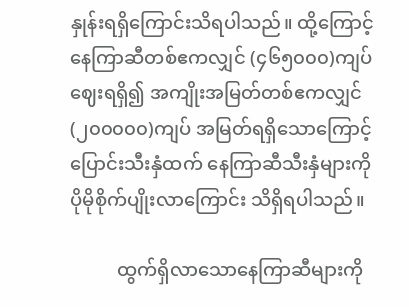နှုန်းရရှိကြောင်းသိရပါသည်။ ထို့ကြောင့် နေကြာဆီတစ်ဧကလျှင် (၄၆၅၀၀၀)ကျပ် ဈေးရရှိ၍ အကျိုးအမြတ်တစ်ဧကလျှင် (၂၀၀၀၀၀)ကျပ် အမြတ်ရရှိသောကြောင့် ပြောင်းသီးနှံထက် နေကြာဆီသီးနှံများကို ပိုမိုစိုက်ပျိုးလာကြောင်း သိရှိရပါသည်။

          ထွက်ရှိလာသောနေကြာဆီများကို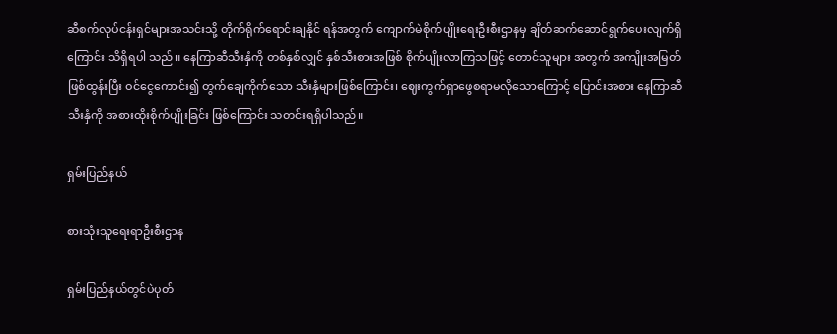ဆီစက်လုပ်ငန်းရှင်များအသင်းသို့ တိုက်ရိုက်ရောင်းချနိုင် ရန်အတွက် ကျောက်မဲစိုက်ပျိုးရေးဦးစီးဌာနမှ ချိတ်ဆက်ဆောင်ရွက်ပေးလျက်ရှိကြောင်း သိရှိရပါ သည်။ နေကြာဆီသီးနှံကို တစ်နှစ်လျှင် နှစ်သီးစားအဖြစ် စိုက်ပျိုးလာကြသဖြင့် တောင်သူများ အတွက် အကျိုးအမြတ်ဖြစ်ထွန်းပြီး ဝင်ငွေကောင်း၍ တွက်ချေကိုက်သော သီးနှံများဖြစ်ကြောင်း၊ ဈေးကွက်ရှာဖွေစရာမလိုသောကြောင့် ပြောင်းအစား နေကြာဆီသီးနှံကို အစားထိုးစိုက်ပျိုးခြင်း ဖြစ်ကြောင်း သတင်းရရှိပါသည်။

ရှမ်းပြည်နယ်

စားသုံးသူရေးရာဦးစီးဌာန

ရှမ်းပြည်နယ်တွင်ပဲပုတ်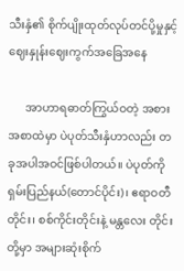သီးနှံ၏ စိုက်ပျိုးထုတ်လုပ်တင်ပို့မှုနှင့်ဈေးနှုန်းဈေးကွက်အခြေအနေ

      အာဟာရဓာတ်ကြွယ်ဝတဲ့ အစားအစာထဲမှာ ပဲပုတ်သီးနှံဟာလည်း တခုအပါအဝင်ဖြစ်ပါတယ်။ ပဲပုတ်ကို ရှမ်းပြည်နယ်(တောင်ပိုင်း)၊ ဧရာဝတီတိုင်း၊ စစ်ကိုင်းတိုင်းနဲ့ မန္တလေး တိုင်းတို့မှာ အများဆုံးစိုက်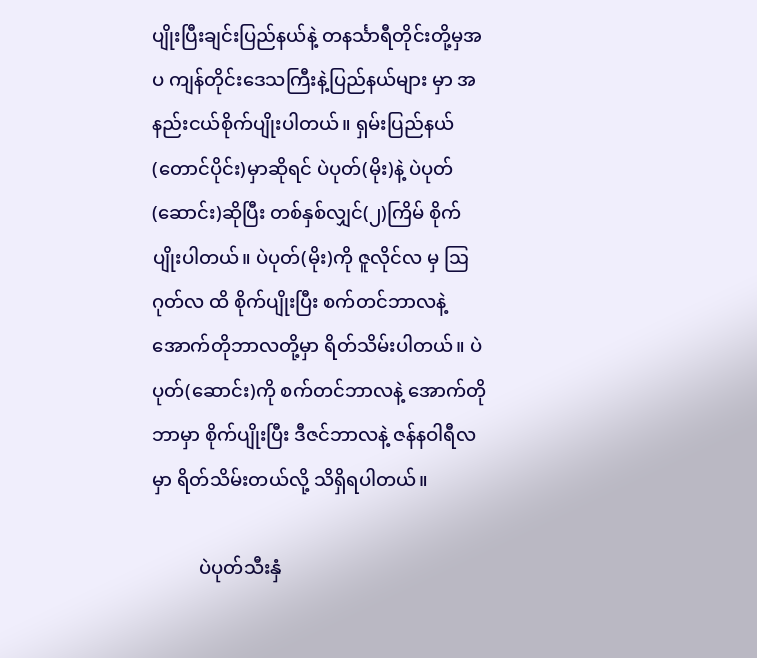ပျိုးပြီးချင်းပြည်နယ်နဲ့ တနင်္သာရီတိုင်းတို့မှအပ ကျန်တိုင်းဒေသကြီးနဲ့ပြည်နယ်များ မှာ အနည်းငယ်စိုက်ပျိုးပါတယ်။ ရှမ်းပြည်နယ်(တောင်ပိုင်း)မှာဆိုရင် ပဲပုတ်(မိုး)နဲ့ ပဲပုတ်(ဆောင်း)ဆိုပြီး တစ်နှစ်လျှင်(၂)ကြိမ် စိုက်ပျိုးပါတယ်။ ပဲပုတ်(မိုး)ကို ဇူလိုင်လ မှ ဩဂုတ်လ ထိ စိုက်ပျိုးပြီး စက်တင်ဘာလနဲ့ အောက်တိုဘာလတို့မှာ ရိတ်သိမ်းပါတယ်။ ပဲပုတ်(ဆောင်း)ကို စက်တင်ဘာလနဲ့ အောက်တိုဘာမှာ စိုက်ပျိုးပြီး ဒီဇင်ဘာလနဲ့ ဇန်နဝါရီလမှာ ရိတ်သိမ်းတယ်လို့ သိရှိရပါတယ်။

          ပဲပုတ်သီးနှံ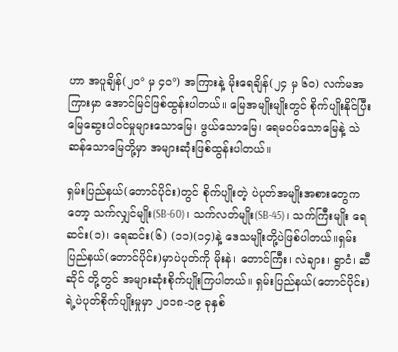ဟာ အပူချိန်(၂၀° မှ ၄၀°) အကြားနဲ့ မိုးရေချိန်(၂၄ မှ ၆၀) လက်မအကြားမှာ အောင်မြင်ဖြစ်ထွန်းပါတယ်။ မြေအမျိုးမျိုးတွင် စိုက်ပျိုးနိုင်ပြီး မြေဆွေးပါဝင်မှုများသောမြေ၊ ဖွယ်သောမြေ၊ ရေမဝပ်သောမြေနဲ့ သဲဆန်သောမြေတို့မှာ အများဆုံးဖြစ်ထွန်းပါတယ်။

ရှမ်းပြည်နယ်(တောင်ပိုင်း)တွင် စိုက်ပျိုးတဲ့ ပဲပုတ်အမျိုးအစားတွေကတော့ သက်လျှင်မျိုး(SB-60)၊ သက်လတ်မျိုး(SB-45)၊ သက်ကြီးမျိုး ရေဆင်း(၁)၊ ရေဆင်း(၆) (၁၁)(၁၄)နဲ့ ဒေသမျိုးတို့ပဲဖြစ်ပါတယ်။ရှမ်းပြည်နယ်(တောင်ပိုင်း)မှာပဲပုတ်ကို မိုးနဲ၊ တောင်ကြီး၊ လဲချား၊ ရွာငံ၊ ဆီဆိုင် တို့တွင် အများဆုံးစိုက်ပျိုးကြပါတယ်။ ရှမ်းပြည်နယ်(တောင်ပိုင်း)ရဲ့ပဲပုတ်စိုက်ပျိုးမှုမှာ ၂၀၁၈-၁၉ ခုနှစ်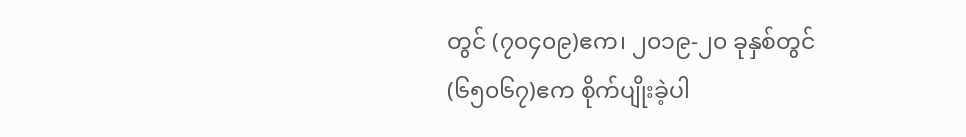တွင် (၇၀၄၀၉)ဧက၊ ၂၀၁၉-၂၀ ခုနှစ်တွင် (၆၅၀၆၇)ဧက စိုက်ပျိုးခဲ့ပါ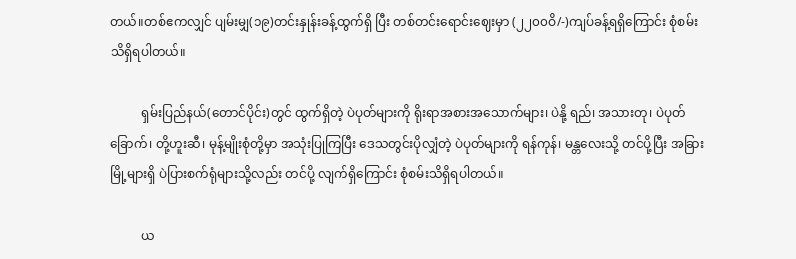တယ်။တစ်ဧကလျှင် ပျမ်းမျှ(၁၉)တင်းနှုန်းခန့်ထွက်ရှိ ပြီး တစ်တင်းရောင်းဈေးမှာ (၂၂၀၀ဝိ/-)ကျပ်ခန့်ရရှိကြောင်း စုံစမ်းသိရှိရပါတယ်။

          ရှမ်းပြည်နယ်(တောင်ပိုင်း)တွင် ထွက်ရှိတဲ့ ပဲပုတ်များကို ရိုးရာအစားအသောက်များ၊ ပဲနို့ ရည်၊ အသားတု၊ ပဲပုတ်ခြောက်၊ တို့ဟူးဆီ၊ မုန့်မျိုးစုံတို့မှာ အသုံးပြုကြပြီး ဒေသတွင်းပိုလျှံတဲ့ ပဲပုတ်များကို ရန်ကုန်၊ မန္တလေးသို့ တင်ပို့ပြီး အခြားမြို့များရှိ ပဲပြားစက်ရုံများသို့လည်း တင်ပို့ လျက်ရှိကြောင်း စုံစမ်းသိရှိရပါတယ်။

          ယ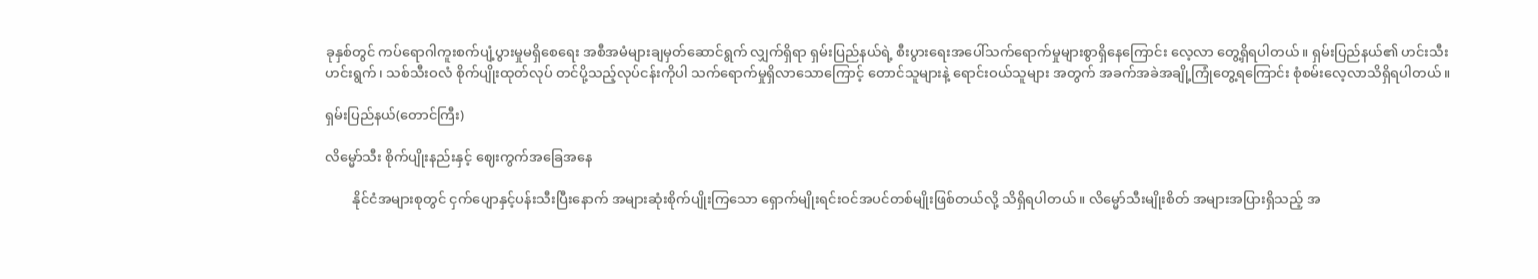ခုနှစ်တွင် ကပ်ရောဂါကူးစက်ပျံ့ပွားမှုမရှိစေရေး အစီအမံများချမှတ်ဆောင်ရွက် လျှက်ရှိရာ ရှမ်းပြည်နယ်ရဲ့ စီးပွားရေးအပေါ်သက်ရောက်မှုများစွာရှိနေကြောင်း လေ့လာ တွေ့ရှိရပါတယ်။ ရှမ်းပြည်နယ်၏ ဟင်းသီးဟင်းရွက်၊ သစ်သီးဝလံ စိုက်ပျိုးထုတ်လုပ် တင်ပို့သည့်လုပ်ငန်းကိုပါ သက်ရောက်မှုရှိလာသောကြောင့် တောင်သူများနဲ့ ရောင်းဝယ်သူများ အတွက် အခက်အခဲအချို့ကြုံတွေ့ရကြောင်း စုံစမ်းလေ့လာသိရှိရပါတယ်။

ရှမ်းပြည်နယ်(တောင်ကြီး)

လိမ္မော်သီး စိုက်ပျိုးနည်းနှင့် ဈေးကွက်အခြေအနေ

        နိုင်ငံအများစုတွင် ငှက်ပျောနှင့်ပန်းသီးပြီးနောက် အများဆုံးစိုက်ပျိုးကြသော ရှောက်မျိုးရင်းဝင်အပင်တစ်မျိုးဖြစ်တယ်လို့ သိရှိရပါတယ်။ လိမ္မော်သီးမျိုးစိတ် အများအပြားရှိသည့် အ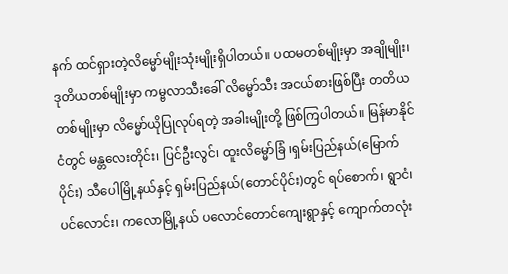နက် ထင်ရှားတဲ့လိမ္မော်မျိုးသုံးမျိုးရှိပါတယ်။ ပထမတစ်မျိုးမှာ အချိုမျိုး၊ ဒုတိယတစ်မျိုးမှာ ကမ္ဗလာသီးခေါ် လိမ္မော်သီး အငယ်စားဖြစ်ပြီး တတိယတစ်မျိုးမှာ လိမ္မော်ယိုပြုလုပ်ရတဲ့ အခါးမျိုးတို့ ဖြစ်ကြပါတယ်။ မြန်မာနိုင်ငံတွင် မန္တလေးတိုင်း၊ ပြင်ဦးလွင်၊ ထူးလိမ္မော်ခြံ ၊ရှမ်းပြည်နယ်(မြောက်ပိုင်း) သီပေါမြို့နယ်နှင့် ရှမ်းပြည်နယ်(တောင်ပိုင်း)တွင် ရပ်စောက်၊ ရွာငံ၊ ပင်လောင်း၊ ကလောမြို့နယ် ပလောင်တောင်ကျေးရွာနှင့် ကျောက်တလုံး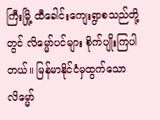ကြီးမြို့ ထီခေါင်းကျေးရွာစသည်တို့တွင် လိမ္မော်ပင်များ စိုက်ပျိုးကြပါတယ်။ မြန်မာနိုင်ငံမှထွက်သောလိမ္မော်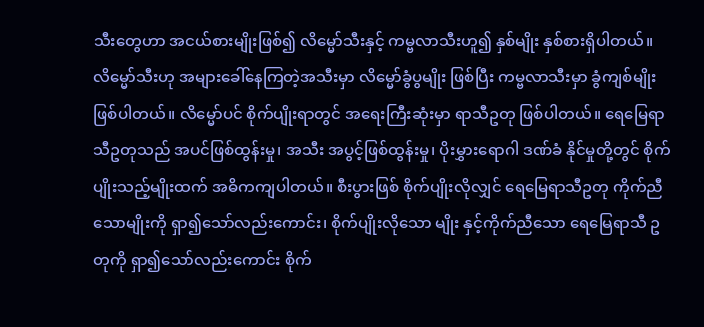သီးတွေဟာ အငယ်စားမျိုးဖြစ်၍ လိမ္မော်သီးနှင့် ကမ္ဗလာသီးဟူ၍ နှစ်မျိုး နှစ်စားရှိပါတယ်။ လိမ္မော်သီးဟု အများခေါ်နေကြတဲ့အသီးမှာ လိမ္မော်ခွံပွမျိုး ဖြစ်ပြီး ကမ္ဗလာသီးမှာ ခွံကျစ်မျိုးဖြစ်ပါတယ်။ လိမ္မော်ပင် စိုက်ပျိုးရာတွင် အရေးကြီးဆုံးမှာ ရာသီဥတု ဖြစ်ပါတယ်။ ရေမြေရာသီဥတုသည် အပင်ဖြစ်ထွန်းမှု၊ အသီး အပွင့်ဖြစ်ထွန်းမှု၊ ပိုးမွှားရောဂါ ဒဏ်ခံ နိုင်မှုတို့တွင် စိုက်ပျိုးသည့်မျိုးထက် အဓိကကျပါတယ်။ စီးပွားဖြစ် စိုက်ပျိုးလိုလျှင် ရေမြေရာသီဥတု ကိုက်ညီသောမျိုးကို ရှာ၍သော်လည်းကောင်း၊ စိုက်ပျိုးလိုသော မျိုး နှင့်ကိုက်ညီသော ရေမြေရာသီ ဥတုကို ရှာ၍သော်လည်းကောင်း စိုက်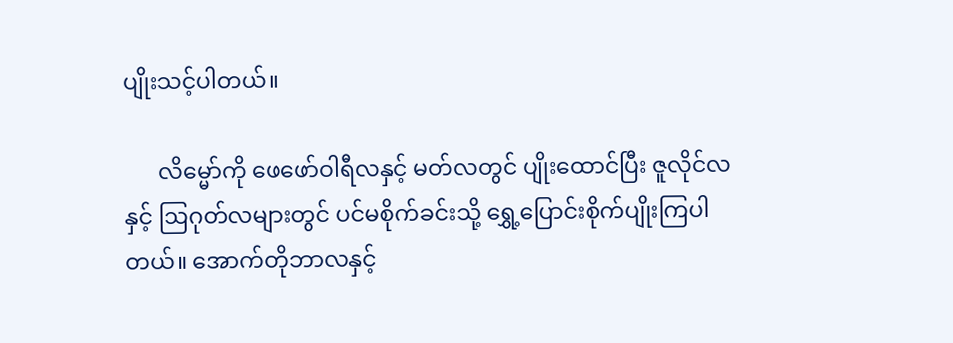ပျိုးသင့်ပါတယ်။

      လိမ္မော်ကို ဖေဖော်ဝါရီလနှင့် မတ်လတွင် ပျိုးထောင်ပြီး ဇူလိုင်လနှင့် ဩဂုတ်လများတွင် ပင်မစိုက်ခင်းသို့ ရွှေ့ပြောင်းစိုက်ပျိုးကြပါတယ်။ အောက်တိုဘာလနှင့်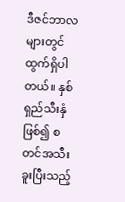ဒီဇင်ဘာလများတွင် ထွက်ရှိပါ တယ်။ နှစ်ရှည်သီးနှံဖြစ်၍ စတင်အသီးခူးပြီးသည့်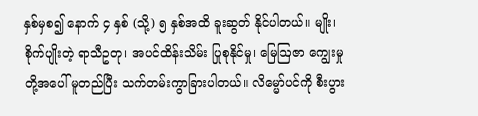နှစ်မှစ၍ နောက် ၄ နှစ် (သို့) ၅ နှစ်အထိ ခူးဆွတ် နိုင်ပါတယ်။ မျိုး၊ စိုက်ပျိုးတဲ့ ရာသီဥတု၊ အပင်ထိန်းသိမ်း ပြုစုနိုင်မှု၊ မြေဩဇာ ကျွေးမှုတို့အပေါ် မူတည်ပြီး သက်တမ်းကွာခြားပါတယ်။ လိမ္မော်ပင်ကို စီးပွား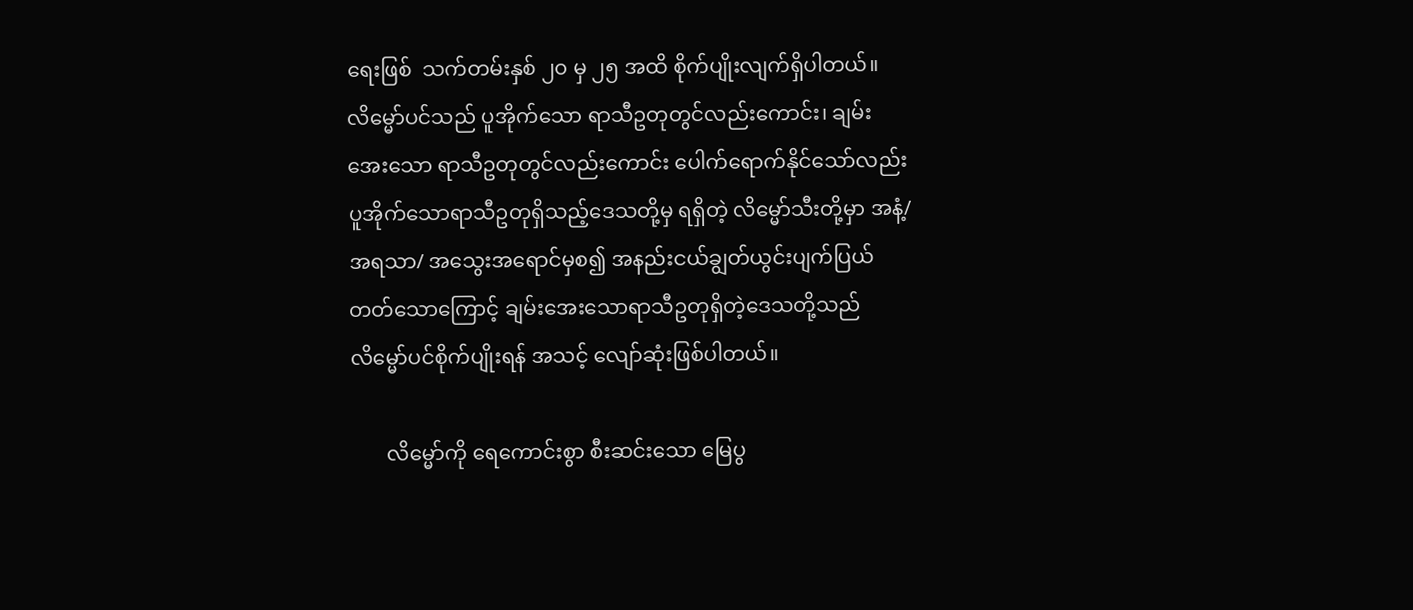ရေးဖြစ်  သက်တမ်းနှစ် ၂၀ မှ ၂၅ အထိ စိုက်ပျိုးလျက်ရှိပါတယ်။ လိမ္မော်ပင်သည် ပူအိုက်သော ရာသီဥတုတွင်လည်းကောင်း၊ ချမ်းအေးသော ရာသီဥတုတွင်လည်းကောင်း ပေါက်ရောက်နိုင်သော်လည်း ပူအိုက်သောရာသီဥတုရှိသည့်ဒေသတို့မှ ရရှိတဲ့ လိမ္မော်သီးတို့မှာ အနံ့/ အရသာ/ အသွေးအရောင်မှစ၍ အနည်းငယ်ချွတ်ယွင်းပျက်ပြယ် တတ်သောကြောင့် ချမ်းအေးသောရာသီဥတုရှိတဲ့ဒေသတို့သည် လိမ္မော်ပင်စိုက်ပျိုးရန် အသင့် လျော်ဆုံးဖြစ်ပါတယ်။

       လိမ္မော်ကို ရေကောင်းစွာ စီးဆင်းသော မြေပွ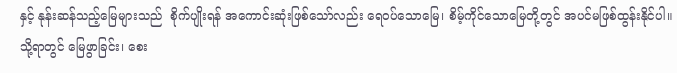နှင့် နုန်းဆန်သည့်မြေများသည်  စိုက်ပျိုးရန် အကောင်းဆုံးဖြစ်သော်လည်း ရေဝပ်သောမြေ၊ စိမ့်ကိုင်သောမြေတို့တွင် အပင်မဖြစ်ထွန်းနိုင်ပါ။ သို့ရာတွင် မြေဖွာခြင်း၊ စေး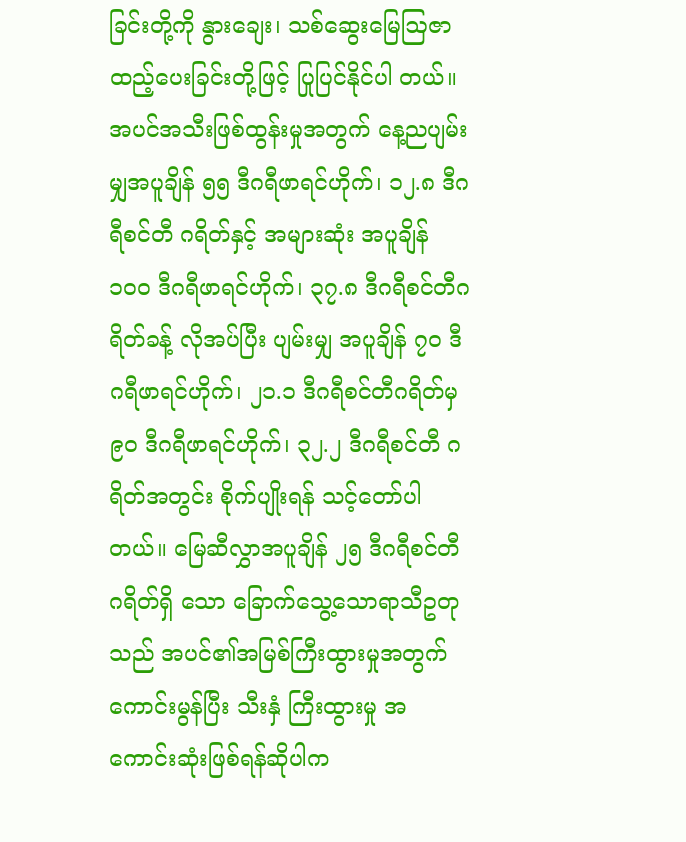ခြင်းတို့ကို နွားချေး၊ သစ်ဆွေးမြေဩဇာထည့်ပေးခြင်းတို့ဖြင့် ပြုပြင်နိုင်ပါ တယ်။ အပင်အသီးဖြစ်ထွန်းမှုအတွက် နေ့ညပျမ်းမျှအပူချိန် ၅၅ ဒီဂရီဖာရင်ဟိုက်၊ ၁၂.၈ ဒီဂရီစင်တီ ဂရိတ်နှင့် အများဆုံး အပူချိန် ၁၀၀ ဒီဂရီဖာရင်ဟိုက်၊ ၃၇.၈ ဒီဂရီစင်တီဂရိတ်ခန့် လိုအပ်ပြီး ပျမ်းမျှ အပူချိန် ၇၀ ဒီဂရီဖာရင်ဟိုက်၊ ၂၁.၁ ဒီဂရီစင်တီဂရိတ်မှ ၉၀ ဒီဂရီဖာရင်ဟိုက်၊ ၃၂.၂ ဒီဂရီစင်တီ ဂရိတ်အတွင်း စိုက်ပျိုးရန် သင့်တော်ပါတယ်။ မြေဆီလွှာအပူချိန် ၂၅ ဒီဂရီစင်တီဂရိတ်ရှိ သော ခြောက်သွေ့သောရာသီဥတုသည် အပင်၏အမြစ်ကြီးထွားမှုအတွက် ကောင်းမွန်ပြီး သီးနှံ ကြီးထွားမှု အကောင်းဆုံးဖြစ်ရန်ဆိုပါက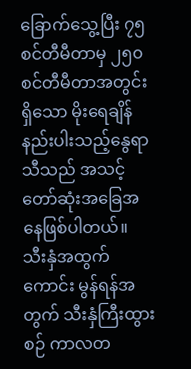ခြောက်သွေ့ပြီး ၇၅ စင်တီမီတာမှ ၂၅၀ စင်တီမီတာအတွင်း ရှိသော မိုးရေချိန်နည်းပါးသည့်နွေရာသီသည် အသင့်တော်ဆုံးအခြေအနေဖြစ်ပါတယ်။ သီးနှံအထွက် ကောင်း မွန်ရန်အတွက် သီးနှံကြီးထွားစဉ် ကာလတ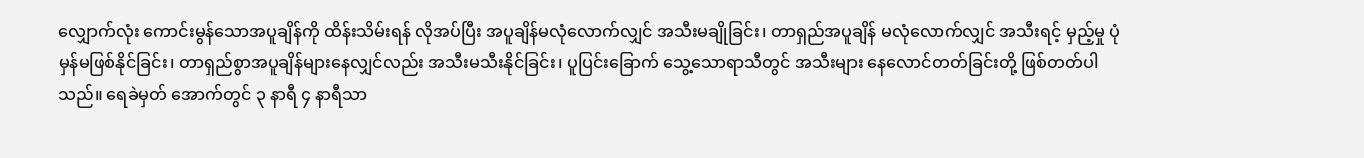လျှောက်လုံး ကောင်းမွန်သောအပူချိန်ကို ထိန်းသိမ်းရန် လိုအပ်ပြီး အပူချိန်မလုံလောက်လျှင် အသီးမချိုခြင်း၊ တာရှည်အပူချိန် မလုံလောက်လျှင် အသီးရင့် မှည့်မှု ပုံမှန်မဖြစ်နိုင်ခြင်း၊ တာရှည်စွာအပူချိန်များနေလျှင်လည်း အသီးမသီးနိုင်ခြင်း၊ ပူပြင်းခြောက် သွေ့သောရာသီတွင် အသီးများ နေလောင်တတ်ခြင်းတို့ ဖြစ်တတ်ပါသည်။ ရေခဲမှတ် အောက်တွင် ၃ နာရီ ၄ နာရီသာ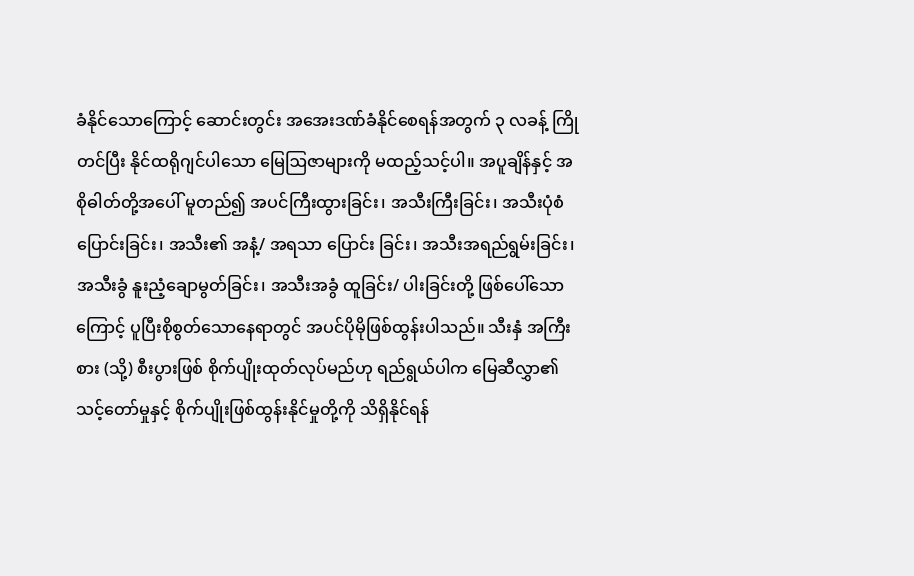ခံနိုင်သောကြောင့် ဆောင်းတွင်း အအေးဒဏ်ခံနိုင်စေရန်အတွက် ၃ လခန့် ကြိုတင်ပြီး နိုင်ထရိုဂျင်ပါသော မြေဩဇာများကို မထည့်သင့်ပါ။ အပူချိန်နှင့် အစိုဓါတ်တို့အပေါ် မူတည်၍ အပင်ကြီးထွားခြင်း၊ အသီးကြီးခြင်း၊ အသီးပုံစံပြောင်းခြင်း၊ အသီး၏ အနံ့/ အရသာ ပြောင်း ခြင်း၊ အသီးအရည်ရွမ်းခြင်း၊ အသီးခွံ နူးညံ့ချောမွတ်ခြင်း၊ အသီးအခွံ ထူခြင်း/ ပါးခြင်းတို့ ဖြစ်ပေါ်သော ကြောင့် ပူပြီးစိုစွတ်သောနေရာတွင် အပင်ပိုမိုဖြစ်ထွန်းပါသည်။ သီးနှံ အကြီးစား (သို့) စီးပွားဖြစ် စိုက်ပျိုးထုတ်လုပ်မည်ဟု ရည်ရွယ်ပါက မြေဆီလွှာ၏ သင့်တော်မှုနှင့် စိုက်ပျိုးဖြစ်ထွန်းနိုင်မှုတို့ကို သိရှိနိုင်ရန်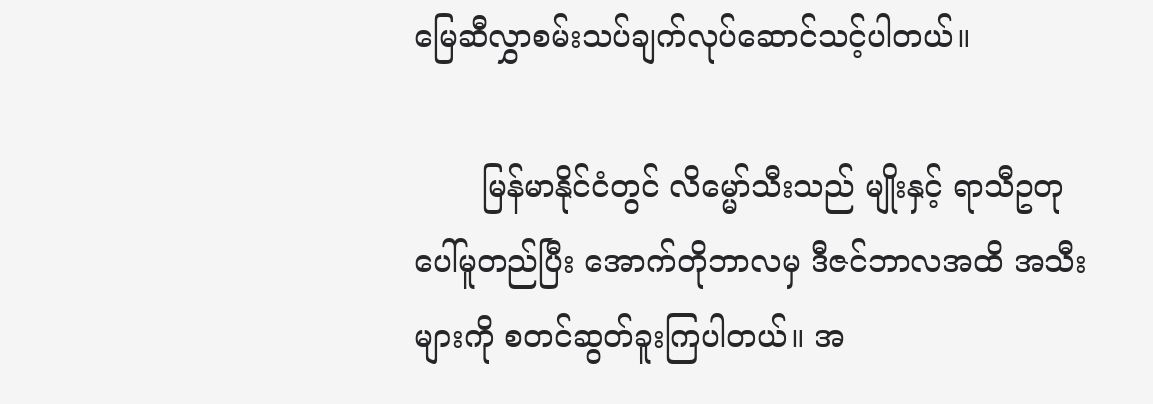မြေဆီလွှာစမ်းသပ်ချက်လုပ်ဆောင်သင့်ပါတယ်။

       မြန်မာနိုင်ငံတွင် လိမ္မော်သီးသည် မျိုးနှင့် ရာသီဥတုပေါ်မူတည်ပြီး အောက်တိုဘာလမှ ဒီဇင်ဘာလအထိ အသီးများကို စတင်ဆွတ်ခူးကြပါတယ်။ အ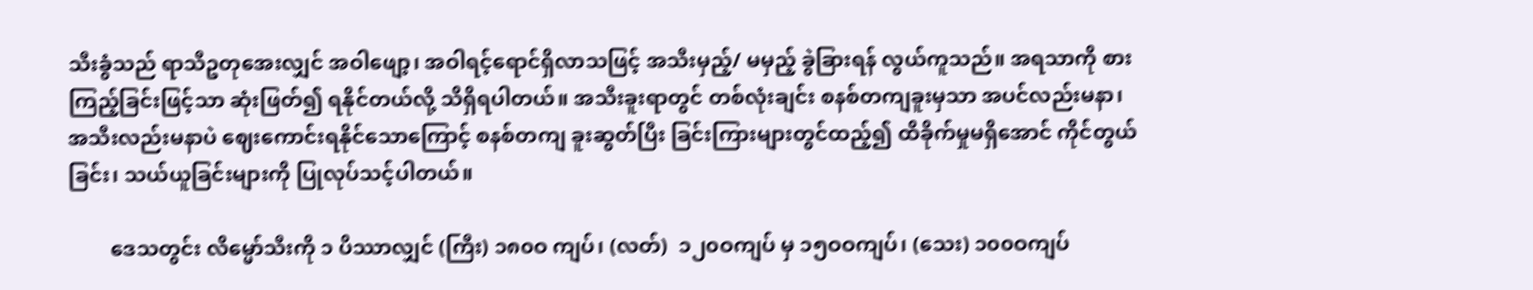သီးခွံသည် ရာသီဥတုအေးလျှင် အဝါဖျော့၊ အဝါရင့်ရောင်ရှိလာသဖြင့် အသီးမှည့်/ မမှည့် ခွဲခြားရန် လွယ်ကူသည်။ အရသာကို စားကြည့်ခြင်းဖြင့်သာ ဆုံးဖြတ်၍ ရနိုင်တယ်လို့ သိရှိရပါတယ်။ အသီးခူးရာတွင် တစ်လုံးချင်း စနစ်တကျခူးမှသာ အပင်လည်းမနာ၊ အသီးလည်းမနာပဲ ဈေးကောင်းရနိုင်သောကြောင့် စနစ်တကျ ခူးဆွတ်ပြီး ခြင်းကြားများတွင်ထည့်၍ ထိခိုက်မှုမရှိအောင် ကိုင်တွယ်ခြင်း၊ သယ်ယူခြင်းများကို ပြုလုပ်သင့်ပါတယ်။

        ဒေသတွင်း လိမ္မော်သီးကို ၁ ပိဿာလျှင် (ကြီး) ၁၈၀ဝ ကျပ်၊ (လတ်)  ၁၂၀ဝကျပ် မှ ၁၅ဝဝကျပ်၊ (သေး) ၁၀၀ဝကျပ်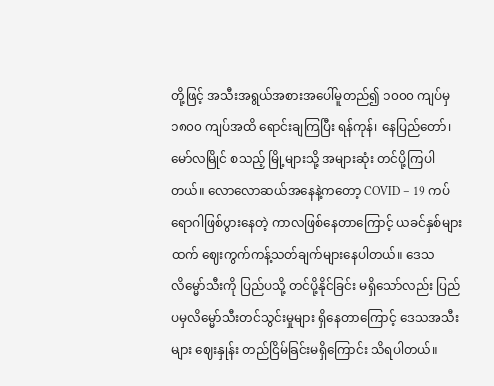တို့ဖြင့် အသီးအရွယ်အစားအပေါ်မူတည်၍ ၁၀၀၀ ကျပ်မှ ၁၈၀၀ ကျပ်အထိ ရောင်းချကြပြီး ရန်ကုန်၊ နေပြည်တော်၊ မော်လမြိုင် စသည့် မြို့များသို့ အများဆုံး တင်ပို့ကြပါတယ်။ လောလောဆယ်အနေနဲ့ကတော့ COVID – 19 ကပ်ရောဂါဖြစ်ပွားနေတဲ့ ကာလဖြစ်နေတာကြောင့် ယခင်နှစ်များထက် ဈေးကွက်ကန့်သတ်ချက်များနေပါတယ်။ ဒေသလိမ္မော်သီးကို ပြည်ပသို့ တင်ပို့နိုင်ခြင်း မရှိသော်လည်း ပြည်ပမှလိမ္မော်သီးတင်သွင်းမှုများ ရှိနေတာကြောင့် ဒေသအသီးများ ဈေးနှုန်း တည်ငြိမ်ခြင်းမရှိကြောင်း သိရပါတယ်။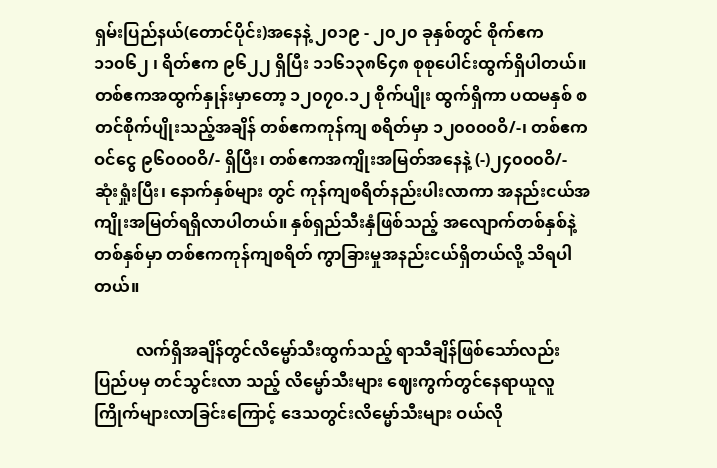ရှမ်းပြည်နယ်(တောင်ပိုင်း)အနေနဲ့ ၂၀၁၉ - ၂၀၂၀ ခုနှစ်တွင် စိုက်ဧက ၁၁၀၆၂ ၊ ရိတ်ဧက ၉၆၂၂ ရှိပြီး ၁၁၆၁၃၈၆၄၈ စုစုပေါင်းထွက်ရှိပါတယ်။ တစ်ဧကအထွက်နှုန်းမှာတော့ ၁၂၀၇၀.၁၂ စိုက်ပျိုး ထွက်ရှိကာ ပထမနှစ် စတင်စိုက်ပျိုးသည့်အချိန် တစ်ဧကကုန်ကျ စရိတ်မှာ ၁၂၀၀၀၀ဝိ/-၊ တစ်ဧက ဝင်ငွေ ၉၆၀၀၀ဝိ/- ရှိပြီး၊ တစ်ဧကအကျိုးအမြတ်အနေနဲ့ (-)၂၄၀၀၀ဝိ/- ဆုံးရှုံးပြီး၊ နောက်နှစ်များ တွင် ကုန်ကျစရိတ်နည်းပါးလာကာ အနည်းငယ်အကျိုးအမြတ်ရရှိလာပါတယ်။ နှစ်ရှည်သီးနှံဖြစ်သည့် အလျောက်တစ်နှစ်နဲ့တစ်နှစ်မှာ တစ်ဧကကုန်ကျစရိတ် ကွာခြားမှုအနည်းငယ်ရှိတယ်လို့ သိရပါ တယ်။

          လက်ရှိအချိန်တွင်လိမ္မော်သီးထွက်သည့် ရာသီချိန်ဖြစ်သော်လည်း ပြည်ပမှ တင်သွင်းလာ သည့် လိမ္မော်သီးများ ဈေးကွက်တွင်နေရာယူလူကြိုက်များလာခြင်းကြောင့် ဒေသတွင်းလိမ္မော်သီးများ ဝယ်လို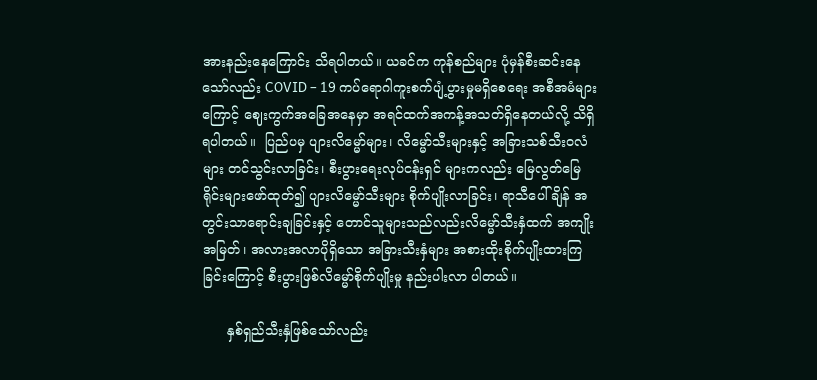အားနည်းနေကြောင်း သိရပါတယ်။ ယခင်က ကုန်စည်များ ပုံမှန်စီးဆင်းနေသော်လည်း COVID – 19 ကပ်ရောဂါကူးစက်ပျံ့ပွားမှုမရှိစေရေး အစီအမံများကြောင့် ဈေးကွက်အခြေအနေမှာ အရင်ထက်အကန့်အသတ်ရှိနေတယ်လို့ သိရှိရပါတယ်။  ပြည်ပမှ ပျားလိမ္မော်များ၊ လိမ္မော်သီးများနှင့် အခြားသစ်သီးဝလံများ တင်သွင်းလာခြင်း၊ စီးပွားရေးလုပ်ငန်းရှင် များကလည်း မြေလွတ်မြေရိုင်းများဖော်ထုတ်၍ ပျားလိမ္မော်သီးများ စိုက်ပျိုးလာခြင်း၊ ရာသီပေါ်ချိန် အတွင်းသာရောင်းချခြင်းနှင့် တောင်သူများသည်လည်းလိမ္မော်သီးနှံထက် အကျိုးအမြတ်၊ အလားအလာပိုရှိသော အခြားသီးနှံများ အစားထိုးစိုက်ပျိုးထားကြခြင်းကြောင့် စီးပွားဖြစ်လိမ္မော်စိုက်ပျိုးမှု နည်းပါးလာ ပါတယ်။

      နှစ်ရှည်သီးနှံဖြစ်သော်လည်း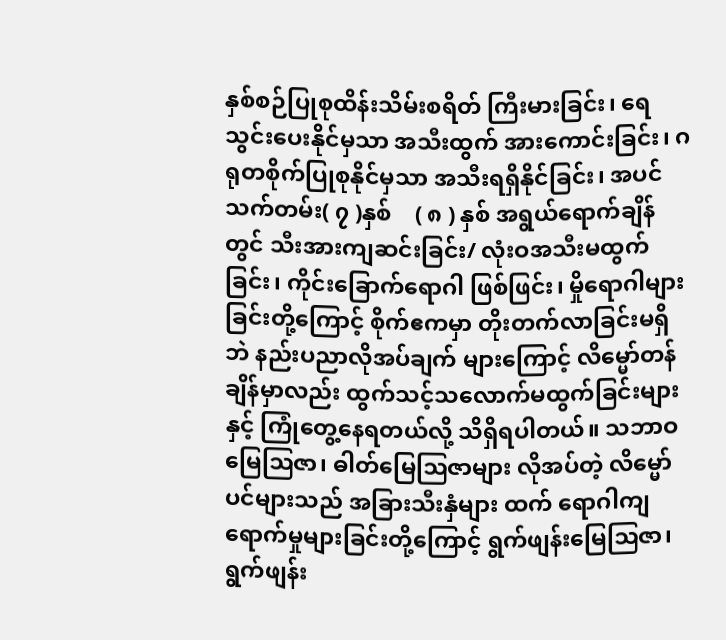နှစ်စဉ်ပြုစုထိန်းသိမ်းစရိတ် ကြီးမားခြင်း၊ ရေသွင်းပေးနိုင်မှသာ အသီးထွက် အားကောင်းခြင်း၊ ဂရုတစိုက်ပြုစုနိုင်မှသာ အသီးရရှိနိုင်ခြင်း၊ အပင်သက်တမ်း( ၇ )နှစ်    ( ၈ ) နှစ် အရွယ်ရောက်ချိန်တွင် သီးအားကျဆင်းခြင်း/ လုံးဝအသီးမထွက်ခြင်း၊ ကိုင်းခြောက်ရောဂါ ဖြစ်ဖြင်း၊ မှိုရောဂါများခြင်းတို့ကြောင့် စိုက်ဧကမှာ တိုးတက်လာခြင်းမရှိဘဲ နည်းပညာလိုအပ်ချက် များကြောင့် လိမ္မော်တန်ချိန်မှာလည်း ထွက်သင့်သလောက်မထွက်ခြင်းများနှင့် ကြုံတွေ့နေရတယ်လို့ သိရှိရပါတယ်။ သဘာဝမြေဩဇာ၊ ဓါတ်မြေဩဇာများ လိုအပ်တဲ့ လိမ္မော်ပင်များသည် အခြားသီးနှံများ ထက် ရောဂါကျရောက်မှုများခြင်းတို့ကြောင့် ရွက်ဖျန်းမြေဩဇာ၊ ရွက်ဖျန်း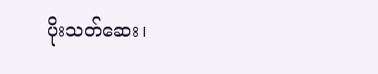ပိုးသတ်ဆေး၊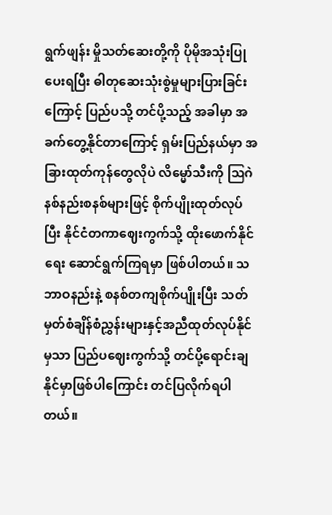ရွက်ဖျန်း မှိုသတ်ဆေးတို့ကို ပိုမိုအသုံးပြုပေးရပြီး ဓါတုဆေးသုံးစွဲမှုများပြားခြင်းကြောင့် ပြည်ပသို့ တင်ပို့သည့် အခါမှာ အခက်တွေ့နိုင်တာကြောင့် ရှမ်းပြည်နယ်မှာ အခြားထုတ်ကုန်တွေလိုပဲ လိမ္မော်သီးကို ဩဂဲနစ်နည်းစနစ်များဖြင့် စိုက်ပျိုးထုတ်လုပ်ပြီး နိုင်ငံတကာဈေးကွက်သို့ ထိုးဖောက်နိုင်ရေး ဆောင်ရွက်ကြရမှာ ဖြစ်ပါတယ်။ သဘာဝနည်းနဲ့ စနစ်တကျစိုက်ပျိုးပြီး သတ်မှတ်စံချိန်စံညွှန်းများနှင့်အညီထုတ်လုပ်နိုင်မှသာ ပြည်ပဈေးကွက်သို့ တင်ပို့ရောင်းချ နိုင်မှာဖြစ်ပါကြောင်း တင်ပြလိုက်ရပါတယ်။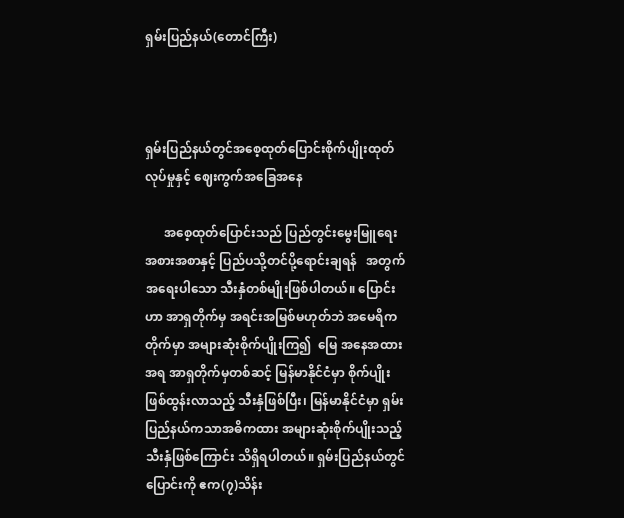ရှမ်းပြည်နယ်(တောင်ကြီး)



ရှမ်းပြည်နယ်တွင်အစေ့ထုတ်ပြောင်းစိုက်ပျိုးထုတ်လုပ်မှုနှင့် ဈေးကွက်အခြေအနေ

      အစေ့ထုတ်ပြောင်းသည် ပြည်တွင်းမွေးမြူရေးအစားအစာနှင့် ပြည်ပသို့တင်ပို့ရောင်းချရန်   အတွက်အရေးပါသော သီးနှံတစ်မျိုးဖြစ်ပါတယ်။ ပြောင်းဟာ အာရှတိုက်မှ အရင်းအမြစ်မဟုတ်ဘဲ အမေရိကတိုက်မှာ အများဆုံးစိုက်ပျိုးကြ၍  မြေ အနေအထားအရ အာရှတိုက်မှတစ်ဆင့် မြန်မာနိုင်ငံမှာ စိုက်ပျိုးဖြစ်ထွန်းလာသည့် သီးနှံဖြစ်ပြီး၊ မြန်မာနိုင်ငံမှာ ရှမ်းပြည်နယ်ကသာအဓိကထား အများဆုံးစိုက်ပျိုးသည့် သီးနှံဖြစ်ကြောင်း သိရှိရပါတယ်။ ရှမ်းပြည်နယ်တွင်ပြောင်းကို ဧက(၇)သိန်း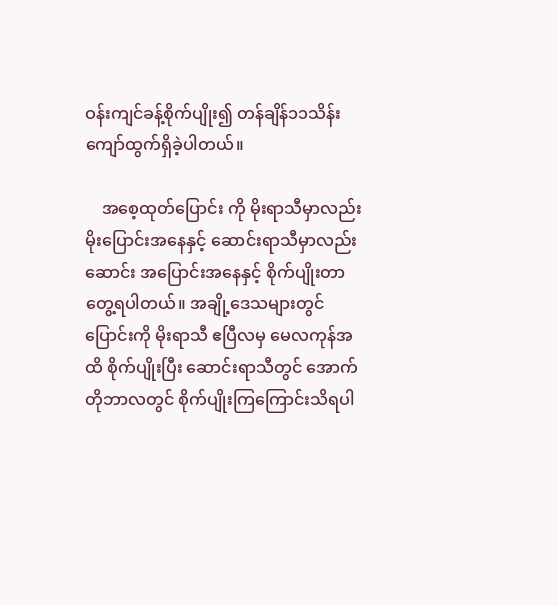ဝန်းကျင်ခန့်စိုက်ပျိုး၍ တန်ချိန်၁၁သိန်းကျော်ထွက်ရှိခဲ့ပါတယ်။

    အစေ့ထုတ်ပြောင်း ကို မိုးရာသီမှာလည်း မိုးပြောင်းအနေနှင့် ဆောင်းရာသီမှာလည်း ဆောင်း အပြောင်းအနေနှင့် စိုက်ပျိုးတာ တွေ့ရပါတယ်။ အချို့ဒေသများတွင် ပြောင်းကို မိုးရာသီ ဧပြီလမှ မေလကုန်အထိ စိုက်ပျိုးပြီး ဆောင်းရာသီတွင် အောက်တိုဘာလတွင် စိုက်ပျိုးကြကြောင်းသိရပါ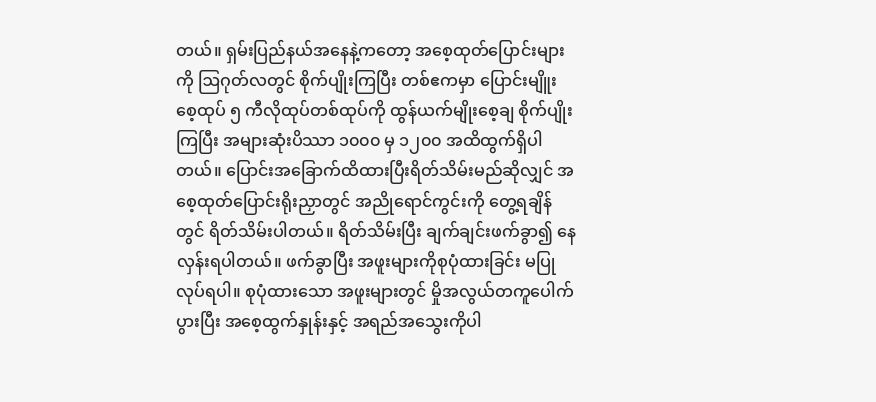တယ်။ ရှမ်းပြည်နယ်အနေနဲ့ကတော့ အစေ့ထုတ်ပြောင်းများကို ဩဂုတ်လတွင် စိုက်ပျိုးကြပြီး တစ်ဧကမှာ ပြောင်းမျိူးစေ့ထုပ် ၅ ကီလိုထုပ်တစ်ထုပ်ကို ထွန်ယက်မျိုးစေ့ချ စိုက်ပျိုးကြပြီး အများဆုံးပိဿာ ၁၀၀၀ မှ ၁၂၀၀ အထိထွက်ရှိပါတယ်။ ပြောင်းအခြောက်ထိထားပြီးရိတ်သိမ်းမည်ဆိုလျှင် အစေ့ထုတ်ပြောင်းရိုးညှာတွင် အညိုရောင်ကွင်းကို တွေ့ရချိန်တွင် ရိတ်သိမ်းပါတယ်။ ရိတ်သိမ်းပြီး ချက်ချင်းဖက်ခွာ၍ နေလှန်းရပါတယ်။ ဖက်ခွာပြီး အဖူးများကိုစုပုံထားခြင်း မပြုလုပ်ရပါ။ စုပုံထားသော အဖူးများတွင် မှိုအလွယ်တကူပေါက်ပွားပြီး အစေ့ထွက်နှုန်းနှင့် အရည်အသွေးကိုပါ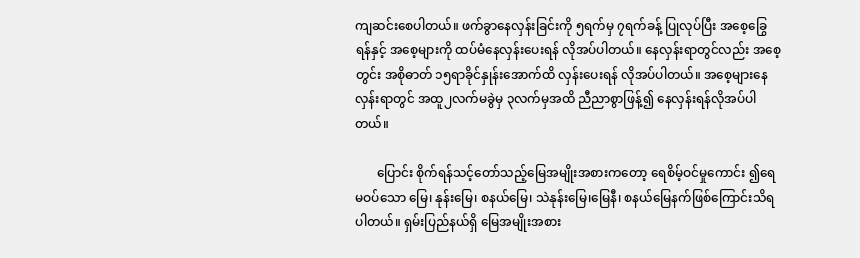ကျဆင်းစေပါတယ်။ ဖက်ခွာနေလှန်းခြင်းကို ၅ရက်မှ ၇ရက်ခန့် ပြုလုပ်ပြီး အစေ့ခြွေရန်နှင့် အစေ့များကို ထပ်မံနေလှန်းပေးရန် လိုအပ်ပါတယ်။ နေလှန်းရာတွင်လည်း အစေ့တွင်း အစိုဓာတ် ၁၅ရာခိုင်နှုန်းအောက်ထိ လှန်းပေးရန် လိုအပ်ပါတယ်။ အစေ့များနေလှန်းရာတွင် အထူ၂လက်မခွဲမှ ၃လက်မှအထိ ညီညာစွာဖြန့်၍ နေလှန်းရန်လိုအပ်ပါတယ်။

       ပြောင်း စိုက်ရန်သင့်တော်သည့်မြေအမျိုးအစားကတော့ ရေစိမ့်ဝင်မှုကောင်း ၍ရေမဝပ်သော မြေ၊ နုန်းမြေ၊ စနယ်မြေ၊ သဲနုန်းမြေ၊မြေနီ၊ စနယ်မြေနက်ဖြစ်ကြောင်းသိရပါတယ်။ ရှမ်းပြည်နယ်ရှိ မြေအမျိုးအစား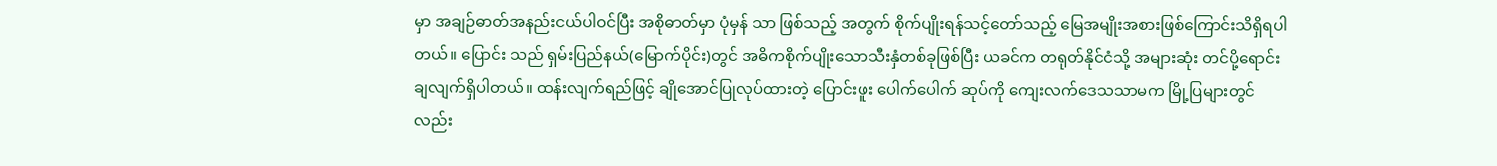မှာ အချဉ်ဓာတ်အနည်းငယ်ပါဝင်ပြီး အစိုဓာတ်မှာ ပုံမှန် သာ ဖြစ်သည့် အတွက် စိုက်ပျိုးရန်သင့်တော်သည့် မြေအမျိုးအစားဖြစ်ကြောင်းသိရှိရပါတယ်။ ပြောင်း သည် ရှမ်းပြည်နယ်(မြောက်ပိုင်း)တွင် အဓိကစိုက်ပျိုးသောသီးနှံတစ်ခုဖြစ်ပြီး ယခင်က တရုတ်နိုင်ငံသို့ အများဆုံး တင်ပို့ရောင်းချလျက်ရှိပါတယ်။ ထန်းလျက်ရည်ဖြင့် ချိုအောင်ပြုလုပ်ထားတဲ့ ပြောင်းဖူး ပေါက်ပေါက် ဆုပ်ကို ကျေးလက်ဒေသသာမက မြို့ပြများတွင် လည်း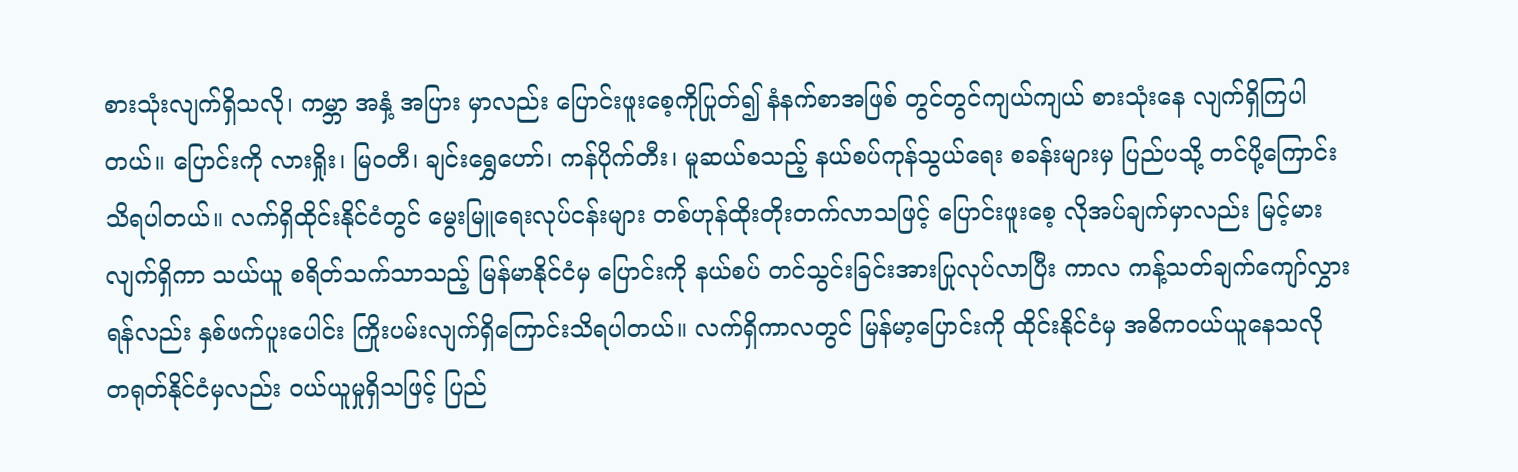စားသုံးလျက်ရှိသလို၊ ကမ္ဘာ အနှံ့ အပြား မှာလည်း ပြောင်းဖူးစေ့ကိုပြုတ်၍ နံနက်စာအဖြစ် တွင်တွင်ကျယ်ကျယ် စားသုံးနေ လျက်ရှိကြပါတယ်။ ပြောင်းကို လားရှိုး၊ မြဝတီ၊ ချင်းရွှေဟော်၊ ကန်ပိုက်တီး၊ မူဆယ်စသည့် နယ်စပ်ကုန်သွယ်ရေး စခန်းများမှ ပြည်ပသို့ တင်ပို့ကြောင်းသိရပါတယ်။ လက်ရှိထိုင်းနိုင်ငံတွင် မွေးမြူရေးလုပ်ငန်းများ တစ်ဟုန်ထိုးတိုးတက်လာသဖြင့် ပြောင်းဖူးစေ့ လိုအပ်ချက်မှာလည်း မြင့်မားလျက်ရှိကာ သယ်ယူ စရိတ်သက်သာသည့် မြန်မာနိုင်ငံမှ ပြောင်းကို နယ်စပ် တင်သွင်းခြင်းအားပြုလုပ်လာပြီး ကာလ ကန့်သတ်ချက်ကျော်လွှားရန်လည်း နှစ်ဖက်ပူးပေါင်း ကြိုးပမ်းလျက်ရှိကြောင်းသိရပါတယ်။ လက်ရှိကာလတွင် မြန်မာ့ပြောင်းကို ထိုင်းနိုင်ငံမှ အဓိကဝယ်ယူနေသလို တရုတ်နိုင်ငံမှလည်း ဝယ်ယူမှုရှိသဖြင့် ပြည်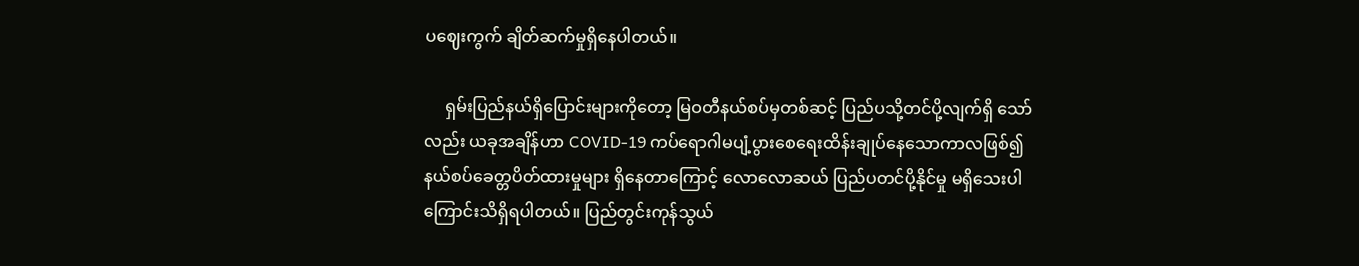ပ‌ဈေးကွက် ချိတ်ဆက်မှုရှိနေပါတယ်။

     ရှမ်းပြည်နယ်ရှိပြောင်းများကိုတော့ မြဝတီနယ်စပ်မှတစ်ဆင့် ပြည်ပသို့တင်ပို့လျက်ရှိ သော်လည်း ယခုအချိန်ဟာ COVID-19 ကပ်ရောဂါမပျံ့ပွားစေရေးထိန်းချုပ်နေသောကာလဖြစ်၍ နယ်စပ်ခေတ္တပိတ်ထားမှုများ ရှိနေတာကြောင့် လောလောဆယ် ပြည်ပတင်ပို့နိုင်မှု မရှိသေးပါကြောင်းသိရှိရပါတယ်။ ပြည်တွင်းကုန်သွယ်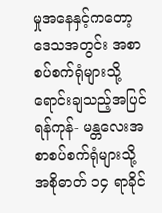မှုအနေနှင့်ကတော့ဒေသအတွင်း အစာစပ်စက်ရုံများသို့ရောင်းချသည့်အပြင် ရန်ကုန်- မန္တလေးအစာစပ်စက်ရုံများသို့ အစိုဓာတ် ၁၄ ရာခိုင်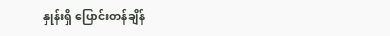နှုန်းရှိ ပြောင်းတန်ချိန်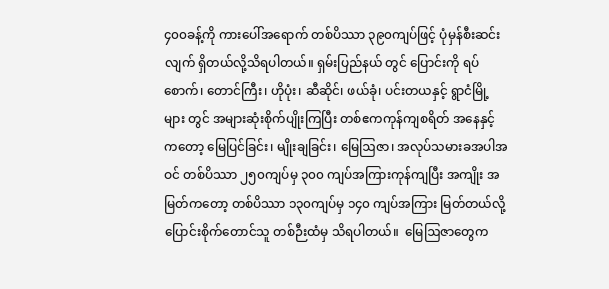၄၀၀ခန့်ကို ကားပေါ်အရောက် တစ်ပိဿာ ၃၉၀ကျပ်ဖြင့် ပုံမှန်စီးဆင်း လျက် ရှိတယ်လို့သိရပါတယ်။ ရှမ်းပြည်နယ် တွင် ပြောင်းကို ရပ်စောက်၊ တောင်ကြီး၊ ဟိုပုံး၊ ဆီဆိုင်၊ ဖယ်ခုံ၊ ပင်းတယနှင့် ရွာငံမြို့များ တွင် အများဆုံးစိုက်ပျိုးကြပြီး တစ်ဧကကုန်ကျစရိတ် အနေနှင့် ကတော့ မြေပြင်ခြင်း၊ မျိုးချခြင်း၊ မြေဩဇာ၊ အလုပ်သမားခအပါအဝင် တစ်ပိဿာ ၂၅၀ကျပ်မှ ၃၀၀ ကျပ်အကြားကုန်ကျပြီး အကျိုး အမြတ်ကတော့ တစ်ပိဿာ ၁၃၀ကျပ်မှ ၁၄၀ ကျပ်အကြား မြတ်တယ်လို့ ပြောင်းစိုက်တောင်သူ တစ်ဉီးထံမှ သိရပါတယ်။  မြေဩဇာတွေက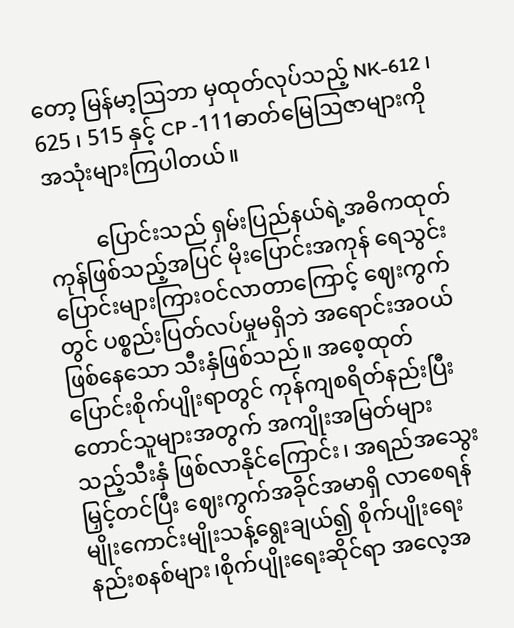တော့ မြန်မာ့ဩဘာ မှထုတ်လုပ်သည့် NK-612 ၊ 625 ၊ 515 နှင့် CP -111ဓာတ်မြေဩဇာများကို အသုံးများကြပါတယ်။

         ပြောင်းသည် ရှမ်းပြည်နယ်ရဲ့အဓိကထုတ်ကုန်ဖြစ်သည့်အပြင် မိုးပြောင်းအကုန် ရေသွင်း ပြောင်းများကြားဝင်လာတာကြောင့် ဈေးကွက်တွင် ပစ္စည်းပြတ်လပ်မှုမရှိဘဲ အရောင်းအဝယ်ဖြစ်နေသော သီးနှံဖြစ်သည်။ အစေ့ထုတ်ပြောင်းစိုက်ပျိုးရာတွင် ကုန်ကျစရိတ်နည်းပြီး တောင်သူများအတွက် အကျိုးအမြတ်များသည့်သီးနှံ ဖြစ်လာနိုင်ကြောင်း၊ အရည်အသွေးမြှင့်တင်ပြီး ဈေးကွက်အခိုင်အမာရှိ လာစေရန် မျိုးကောင်းမျိုးသန့်ရွေးချယ်၍ စိုက်ပျိုးရေးနည်းစနစ်များ၊စိုက်ပျိုးရေးဆိုင်ရာ အလေ့အ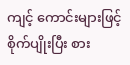ကျင့် ကောင်းများဖြင့်စိုက်ပျိုးပြီး စား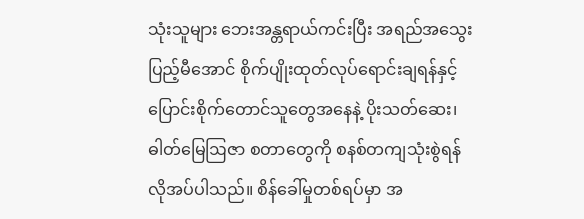သုံးသူများ ဘေးအန္တရာယ်ကင်းပြီး အရည်အသွေး ပြည့်မီအောင် စိုက်ပျိုးထုတ်လုပ်ရောင်းချရန်နှင့် ပြောင်းစိုက်တောင်သူတွေအနေနဲ့ ပိုးသတ်ဆေး၊ ဓါတ်မြေဩဇာ စတာတွေကို စနစ်တကျသုံးစွဲရန်လိုအပ်ပါသည်။ စိန်ခေါ်မှုတစ်ရပ်မှာ အ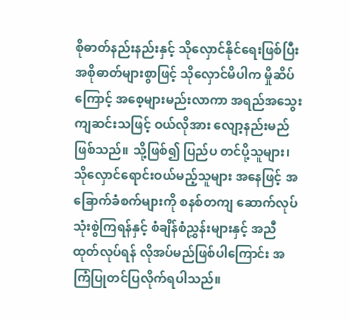စိုဓာတ်နည်းနည်းနှင့် သိုလှောင်နိုင်ရေးဖြစ်ပြီး အစိုဓာတ်များစွာဖြင့် သိုလှောင်မိပါက မှိုဆိပ်ကြောင့် အစေ့များမည်းလာကာ အရည်အသွေးကျဆင်းသဖြင့် ဝယ်လိုအား လျော့နည်းမည်ဖြစ်သည်။ သို့ဖြစ်၍ ပြည်ပ တင်ပို့သူများ၊ သိုလှောင်ရောင်းဝယ်မည့်သူများ အနေဖြင့် အခြောက်ခံစက်များကို စနစ်တကျ ဆောက်လုပ် သုံးစွဲကြရန်နှင့် စံချိန်စံညွှန်းများနှင့် အညီထုတ်လုပ်ရန် လိုအပ်မည်ဖြစ်ပါကြောင်း အကြံပြုတင်ပြလိုက်ရပါသည်။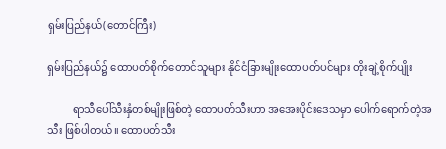ရှမ်းပြည်နယ်(တောင်ကြီး)

ရှမ်းပြည်နယ်၌ ထောပတ်စိုက်တောင်သူများ နိုင်ငံခြားမျိုးထောပတ်ပင်များ တိုးချဲ့စိုက်ပျိုး

          ရာသီပေါ်သီးနှံတစ်မျိုးဖြစ်တဲ့ ထောပတ်သီးဟာ အအေးပိုင်းဒေသမှာ ပေါက်ရောက်တဲ့အသီး ဖြစ်ပါတယ်။ ထောပတ်သီး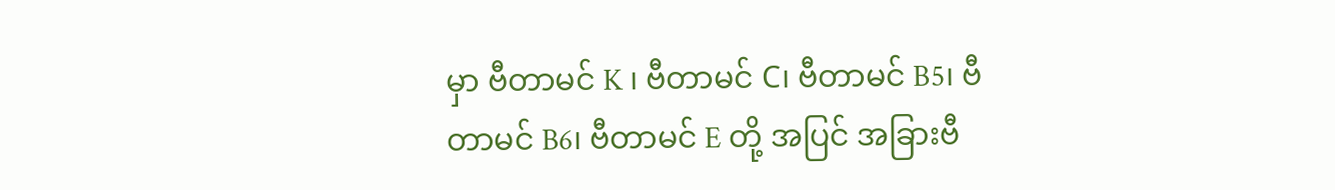မှာ ဗီတာမင် K ၊ ဗီတာမင် C၊ ဗီတာမင် B5၊ ဗီတာမင် B6၊ ဗီတာမင် E တို့ အပြင် အခြားဗီ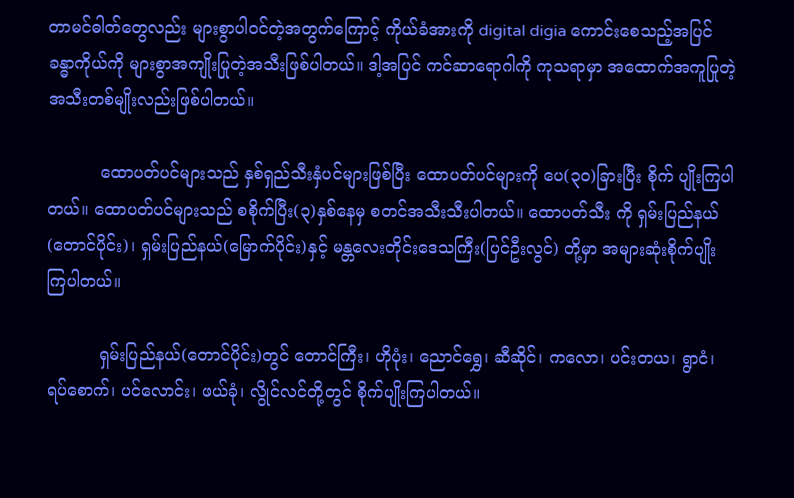တာမင်ဓါတ်တွေလည်း များစွာပါဝင်တဲ့အတွက်ကြောင့် ကိုယ်ခံအားကို digital digia ကောင်းစေသည့်အပြင် ခန္ဓာကိုယ်ကို များစွာအကျိုးပြုတဲ့အသီးဖြစ်ပါတယ်။ ဒါ့အပြင် ကင်ဆာရောဂါကို ကုသရာမှာ အထောက်အကူပြုတဲ့ အသီးတစ်မျိုးလည်းဖြစ်ပါတယ်။

          ထောပတ်ပင်များသည် နှစ်ရှည်သီးနှံပင်များဖြစ်ပြီး ထောပတ်ပင်များကို ပေ(၃၀)ခြားပြီး စိုက် ပျိုးကြပါတယ်။ ထောပတ်ပင်များသည် စစိုက်ပြီး(၃)နှစ်နေမှ စတင်အသီးသီးပါတယ်။ ထောပတ်သီး ကို ရှမ်းပြည်နယ်(တောင်ပိုင်း)၊ ရှမ်းပြည်နယ်(မြောက်ပိုင်း)နှင့် မန္တလေးတိုင်းဒေသကြီး(ပြင်ဦးလွင်) တို့မှာ အများဆုံးစိုက်ပျိုးကြပါတယ်။

          ရှမ်းပြည်နယ်(တောင်ပိုင်း)တွင် တောင်ကြီး၊ ဟိုပုံး၊ ညောင်ရွှေ၊ ဆီဆိုင်၊ ကလော၊ ပင်းတယ၊ ရွာငံ၊ ရပ်စောက်၊ ပင်လောင်း၊ ဖယ်ခုံ၊ လွိုင်လင်တို့တွင် စိုက်ပျိုးကြပါတယ်။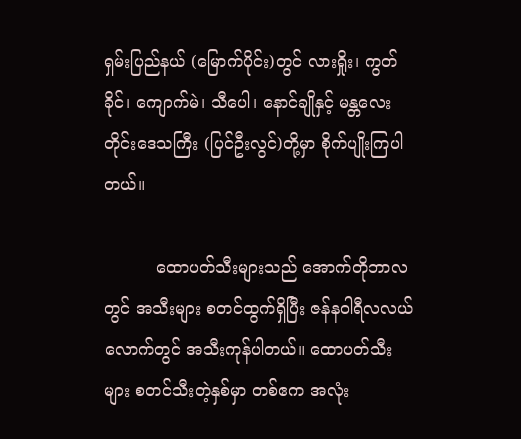ရှမ်းပြည်နယ် (မြောက်ပိုင်း)တွင် လားရှိုး၊ ကွတ်ခိုင်၊ ကျောက်မဲ၊ သီပေါ၊ နောင်ချိုနှင့် မန္တလေးတိုင်းဒေသကြီး (ပြင်ဦးလွင်)တို့မှာ စိုက်ပျိုးကြပါတယ်။

          ထောပတ်သီးများသည် အောက်တိုဘာလတွင် အသီးများ စတင်ထွက်ရှိပြီး ဇန်နဝါရီလလယ် လောက်တွင် အသီးကုန်ပါတယ်။ ထောပတ်သီးများ စတင်သီးတဲ့နှစ်မှာ တစ်ဧက အလုံး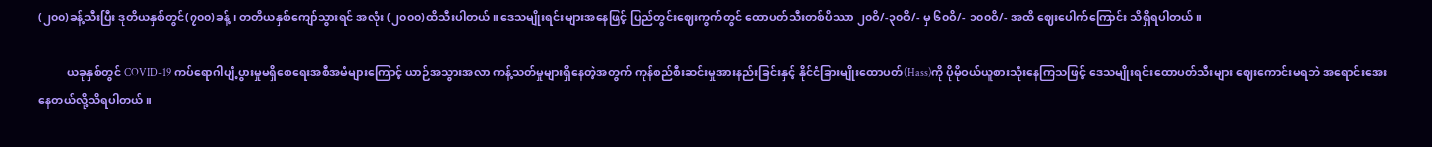(၂၀၀)ခန့်သီးပြီး ဒုတိယနှစ်တွင်(၇၀၀)ခန့်၊ တတိယနှစ်ကျော်သွားရင် အလုံး (၂၀၀၀)ထိသီးပါတယ်။ဒေသမျိုးရင်းများအနေဖြင့် ပြည်တွင်းဈေးကွက်တွင် ထောပတ်သီးတစ်ပိဿာ ၂၀ဝိ/-၃၀ဝိ/- မှ ၆၀ဝိ/- ၁၀၀ဝိ/- အထိ ဈေးပေါက်ကြောင်း သိရှိရပါတယ်။

          ယခုနှစ်တွင် COVID-19 ကပ်ရောဂါပျံ့ပွားမှုမရှိစေရေးအစီအမံများကြောင့် ယာဉ်အသွားအလာ ကန့်သတ်မှုများရှိနေတဲ့အတွက် ကုန်စည်စီးဆင်းမှုအားနည်းခြင်းနှင့် နိုင်ငံခြားမျိုးထောပတ်(Hass)ကို ပိုမိုဝယ်ယူစားသုံးနေကြသဖြင့် ဒေသမျိုးရင်းထောပတ်သီးများ ဈေးကောင်းမရဘဲ အရောင်းအေး နေတယ်လို့သိရပါတယ်။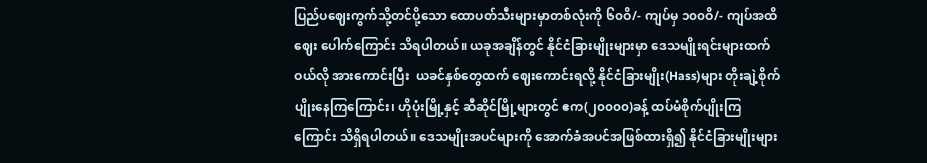ပြည်ပဈေးကွက်သို့တင်ပို့သော ထောပတ်သီးများမှာတစ်လုံးကို ၆၀ဝိ/- ကျပ်မှ ၁၀၀ဝိ/- ကျပ်အထိ ဈေး ပေါက်ကြောင်း သိရပါတယ်။ ယခုအချိန်တွင် နိုင်ငံခြားမျိုးများမှာ ဒေသမျိုးရင်းများထက် ဝယ်လို အားကောင်းပြီး  ယခင်နှစ်တွေထက် ဈေးကောင်းရလို့ နိုင်ငံခြားမျိုး(Hass)များ တိုးချဲ့စိုက်ပျိုးနေကြကြောင်း၊ ဟိုပုံးမြို့နှင့် ဆီဆိုင်မြို့များတွင် ဧက(၂၀၀၀၀)ခန့် ထပ်မံစိုက်ပျိုးကြကြောင်း သိရှိရပါတယ်။ ဒေသမျိုးအပင်များကို အောက်ခံအပင်အဖြစ်ထားရှိ၍ နိုင်ငံခြားမျိုးများ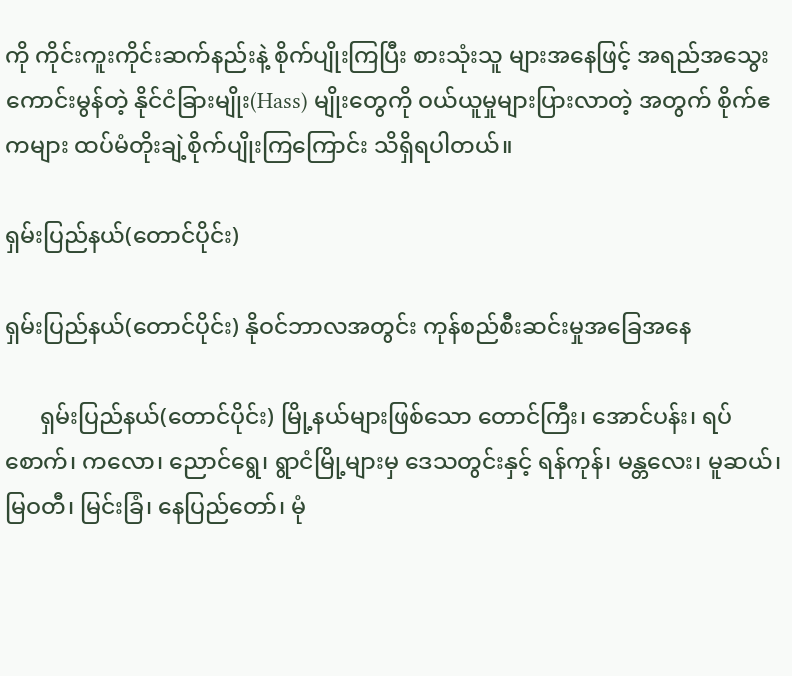ကို ကိုင်းကူးကိုင်းဆက်နည်းနဲ့ စိုက်ပျိုးကြပြီး စားသုံးသူ များအနေဖြင့် အရည်အသွေးကောင်းမွန်တဲ့ နိုင်ငံခြားမျိုး(Hass) မျိုးတွေကို ဝယ်ယူမှုများပြားလာတဲ့ အတွက် စိုက်ဧကများ ထပ်မံတိုးချဲ့စိုက်ပျိုးကြကြောင်း သိရှိရပါတယ်။

ရှမ်းပြည်နယ်(တောင်ပိုင်း)

ရှမ်းပြည်နယ်(တောင်ပိုင်း) နိုဝင်ဘာလအတွင်း ကုန်စည်စီးဆင်းမှုအခြေအနေ

      ရှမ်းပြည်နယ်(တောင်ပိုင်း) မြို့နယ်များဖြစ်သော တောင်ကြီး၊ အောင်ပန်း၊ ရပ်စောက်၊ ကလော၊ ညောင်ရွေ၊ ရွာငံမြို့များမှ ဒေသတွင်းနှင့် ရန်ကုန်၊ မန္တလေး၊ မူဆယ်၊ မြဝတီ၊ မြင်းခြံ၊ နေပြည်တော်၊ မုံ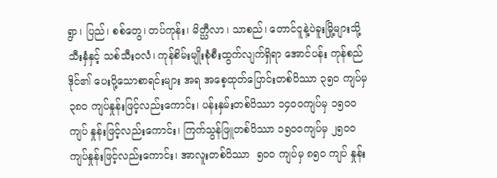ရွာ၊ ပြည်၊ စစ်တွေ၊ တပ်ကုန်း၊ မိတ္ဃီလာ၊ သာစည်၊ တောင်ငူနဲ့ပဲခူးမြို့များသို့ သီးနှံနှင့် သစ်သီးဝလံ၊ ကုန်စိမ်းမျိုးစုံစီးထွက်လျက်ရှိရာ အောင်ပန်း ကုန်စည်ဒိုင်၏ ပေးပို့သောစာရင်းများ အရ အစေ့ထုတ်ပြောင်းတစ်ပိဿာ ၃၅ဝ ကျပ်မှ ၃၈ဝ ကျပ်နှုန်းဖြင့်လည်းကောင်း၊ ပန်းနှမ်းတစ်ပိဿာ ၁၄ဝဝကျပ်မှ ၁၅ဝဝကျပ် နှုန်းဖြင့်လည်းကောင်း၊ ကြက်သွန်ဖြူတစ်ပိဿာ ၁၅ဝဝကျပ်မှ ၂၅ဝဝ ကျပ်နှုန်းဖြင့်လည်းကောင်း၊ အာလူးတစ်ပိဿာ  ၅ဝဝ ကျပ်မှ ၈၅ဝ ကျပ် နှုန်း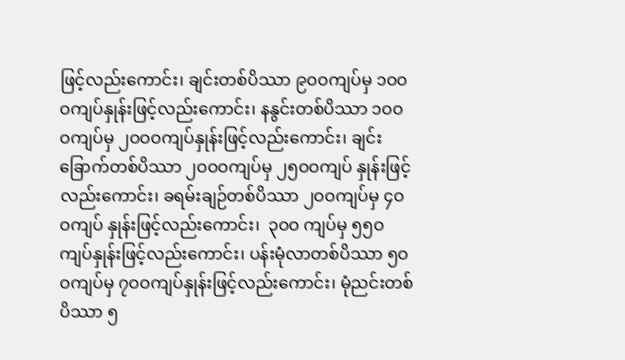ဖြင့်လည်းကောင်း၊ ချင်းတစ်ပိဿာ ၉ဝဝကျပ်မှ ၁ဝဝဝကျပ်နှုန်းဖြင့်လည်းကောင်း၊ နနွင်းတစ်ပိဿာ ၁ဝဝဝကျပ်မှ ၂ဝဝဝကျပ်နှုန်းဖြင့်လည်းကောင်း၊ ချင်းခြောက်တစ်ပိဿာ ၂ဝဝဝကျပ်မှ ၂၅ဝဝကျပ် နှုန်းဖြင့်လည်းကောင်း၊ ခရမ်းချဉ်တစ်ပိဿာ ၂ဝဝကျပ်မှ ၄ဝဝကျပ် နှုန်းဖြင့်လည်းကောင်း၊  ၃ဝဝ ကျပ်မှ ၅၅ဝကျပ်နှုန်းဖြင့်လည်းကောင်း၊ ပန်းမုံလာတစ်ပိဿာ ၅ဝဝကျပ်မှ ၇ဝဝကျပ်နှုန်းဖြင့်လည်းကောင်း၊ မုံညင်းတစ်ပိဿာ ၅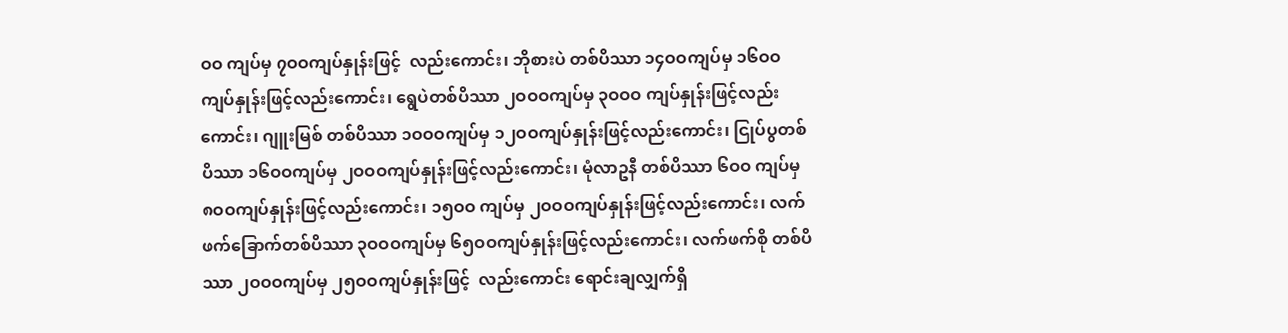ဝဝ ကျပ်မှ ၇ဝဝကျပ်နှုန်းဖြင့်  လည်းကောင်း၊ ဘိုစားပဲ တစ်ပိဿာ ၁၄ဝဝကျပ်မှ ၁၆ဝဝကျပ်နှုန်းဖြင့်လည်းကောင်း၊ ရွေပဲတစ်ပိဿာ ၂ဝဝဝကျပ်မှ ၃ဝဝဝ ကျပ်နှုန်းဖြင့်လည်းကောင်း၊ ဂျူးမြစ် တစ်ပိဿာ ၁ဝဝဝကျပ်မှ ၁၂ဝဝကျပ်နှုန်းဖြင့်လည်းကောင်း၊ ငြုပ်ပွတစ်ပိဿာ ၁၆ဝဝကျပ်မှ ၂ဝဝဝကျပ်နှုန်းဖြင့်လည်းကောင်း၊ မုံလာဥနီ တစ်ပိဿာ ၆ဝဝ ကျပ်မှ ၈ဝဝကျပ်နှုန်းဖြင့်လည်းကောင်း၊ ၁၅ဝဝ ကျပ်မှ ၂ဝဝဝကျပ်နှုန်းဖြင့်လည်းကောင်း၊ လက်ဖက်ခြောက်တစ်ပိဿာ ၃ဝဝဝကျပ်မှ ၆၅ဝဝကျပ်နှုန်းဖြင့်လည်းကောင်း၊ လက်ဖက်စို တစ်ပိဿာ ၂ဝဝဝကျပ်မှ ၂၅ဝဝကျပ်နှုန်းဖြင့်  လည်းကောင်း ရောင်းချလျှက်ရှိ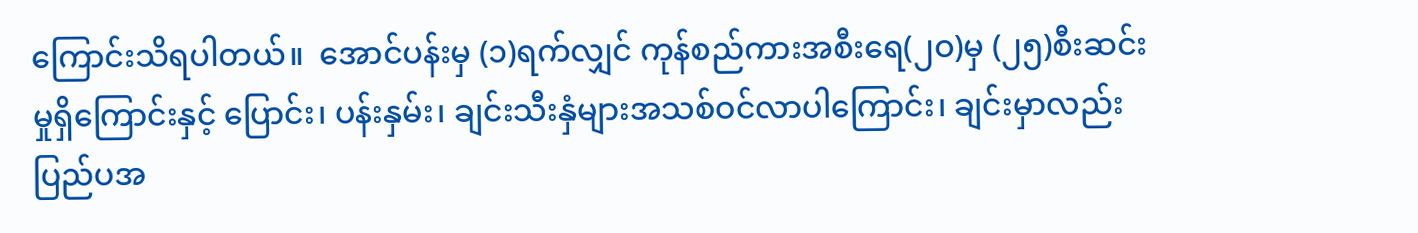ကြောင်းသိရပါတယ်။  အောင်ပန်းမှ (၁)ရက်လျှင် ကုန်စည်ကားအစီးရေ(၂ဝ)မှ (၂၅)စီးဆင်းမှုရှိကြောင်းနှင့် ပြောင်း၊ ပန်းနှမ်း၊ ချင်းသီးနှံများအသစ်ဝင်လာပါကြောင်း၊ ချင်းမှာလည်း ပြည်ပအ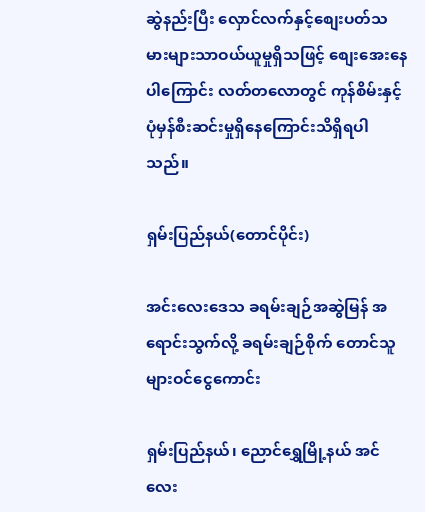ဆွဲနည်းပြီး လှောင်လက်နှင့်စျေးပတ်သမားများသာဝယ်ယူမှုရှိသဖြင့် စျေးအေးနေပါကြောင်း လတ်တလောတွင် ကုန်စိမ်းနှင့် ပုံမှန်စီးဆင်းမှုရှိနေကြောင်းသိရှိရပါသည်။

ရှမ်းပြည်နယ်(တောင်ပိုင်း)

အင်းလေးဒေသ ခရမ်းချဉ်အဆွဲမြန် အရောင်းသွက်လို့ ခရမ်းချဉ်စိုက် တောင်သူများဝင်ငွေကောင်း

ရှမ်းပြည်နယ်၊ ညောင်ရွှေမြို့နယ် အင်လေး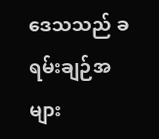ဒေသသည် ခရမ်းချဉ်အများ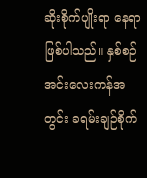ဆိုးစိုက်ပျိုးရာ နေရာဖြစ်ပါသည်။ နှစ်စဉ် အင်းလေးကန်အတွင်း ခရမ်းချဉ်စိုက်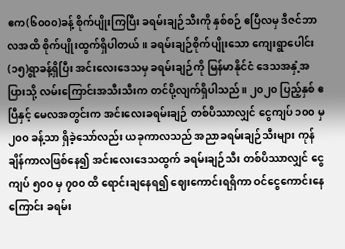ဧက(၆၀၀၀)ခန့် စိုက်ပျိုးကြပြီး ခရမ်းချဉ်သီးကို နှစ်စဉ် ဧပြီလမှ ဒီဇင်ဘာလအထိ စိုက်ပျိုးထွက်ရှိပါတယ်။ ခရမ်းချဉ်စိုက်ပျိုးသော ကျေးရွာပေါင်း(၁၅)ရွာခန့်ရှိပြီး အင်းလေးဒေသမှ ခရမ်းချဉ်ကို မြန်မာနိုင်ငံ ဒေသအနှံ့အပြားသို့ လမ်းကြောင်းအသီးသီးက တင်ပို့လျက်ရှိပါသည်။ ၂၀၂၀ ပြည့်နှစ် ဧပြီနှင့် မေလအတွင်းက အင်းလေးခရမ်းချဉ် တစ်ပိဿာလျှင် ငွေကျပ် ၁၀၀ မှ ၂၀၀ ခန့်သာ ရှိခဲ့သော်လည်း ယခုကာလသည် အညာခရမ်းချဉ်သီးများ ကုန်ချိန်ကာလဖြစ်နေ၍ အင်းလေးဒေသထွက် ခရမ်းချဉ်သီး တစ်ပိဿာလျှင် ငွေကျပ် ၅၀၀ မှ ၇၀၀ ထိ ရောင်းချနေရ၍ ဈေးကောင်းရရှိကာ ဝင်ငွေကောင်းနေကြောင်း ခရမ်း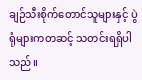ချဉ်သီးစိုက်တောင်သူများနှင့် ပွဲရုံများကတဆင့် သတင်းရရှိပါသည်။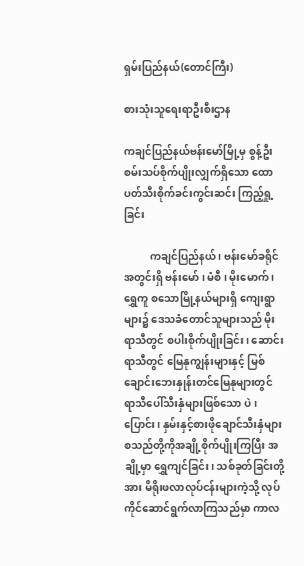ရှမ်းပြည်နယ်(တောင်ကြီး)

စားသုံးသူရေးရာဦးစီးဌာန

ကချင်ပြည်နယ်ဗန်းမော်မြို့မှ စွန့်ဦးစမ်းသပ်စိုက်ပျိုးလျှက်ရှိသော ထောပတ်သီးစိုက်ခင်းကွင်းဆင်း ကြည့်ရှု့ခြင်း

          ကချင်ပြည်နယ် ၊ ဗန်းမော်ခရိုင်အတွင်းရှိ ဗန်းမော် ၊ မံစီ ၊ မိုးမောက် ၊ ရွှေကူ စသောမြို့နယ်များရှိ ကျေးရွာများ၌ ဒေသခံတောင်သူများသည် မိုးရာသီတွင် စပါးစိုက်ပျိုးခြင်း၊ ဆောင်းရာသီတွင် မြေနုကျွန်းများနှင့် မြစ်ချောင်းဘေးနှုန်းတင်မြေနုများတွင် ရာသီပေါ်သီးနှံများဖြစ်သော ပဲ၊ ပြောင်း၊ နှမ်းနှင့်စားဖိုချောင်သီးနှံများ စသည်တို့ကိုအချို့စိုက်ပျိုးကြပြီး အချို့မှာ ရွှေကျင်ခြင်း၊ သစ်ခုတ်ခြင်းတို့အား မိရိုးဖလာလုပ်ငန်းများကဲ့သို့ လုပ်ကိုင်ဆောင်ရွက်လာကြသည်မှာ ကာလ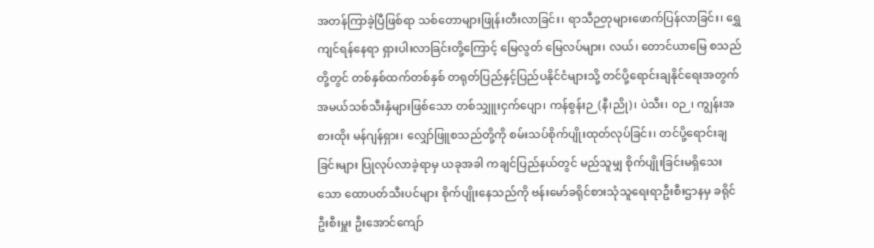အတန်ကြာခဲ့ပြီဖြစ်ရာ သစ်တောများဖြုန်းတီးလာခြင်း၊ ရာသီဉတုများဖောက်ပြန်လာခြင်း၊ ရွှေကျင်ရန်နေရာ ရှားပါးလာခြင်းတို့ကြောင့် မြေလွတ် မြေလပ်များ၊ လယ်၊ တောင်ယာမြေ စသည်တို့တွင် တစ်နှစ်ထက်တစ်နှစ် တရုတ်ပြည်နှင့်ပြည်ပနိုင်ငံများသို့ တင်ပို့ရောင်းချနိုင်ရေးအတွက် အမယ်သစ်သီးနှံများဖြစ်သော တစ်သျှူးငှက်ပျော၊ ကန်စွန်းဉ(နီ၊ညို)၊ ပဲသီး၊ ဝဉ၊ ကျွန်းအစားထိုး မန်ဂျန်ရှား၊ လျှော်ဖြူစသည်တို့ကို စမ်းသပ်စိုက်ပျိုးထုတ်လုပ်ခြင်း၊ တင်ပို့ရောင်းချခြင်းများ ပြုလုပ်လာခဲ့ရာမှ ယခုအခါ ကချင်ပြည်နယ်တွင် မည်သူမျှ စိုက်ပျိုးခြင်းမရှိသေးသော ထောပတ်သီးပင်များ စိုက်ပျိုးနေသည်ကို ဗန်းမော်ခရိုင်စားသုံသူရေးရာဦးစီးဌာနမှ ခရိုင်ဦးစီးမှူး ဦးအောင်ကျော်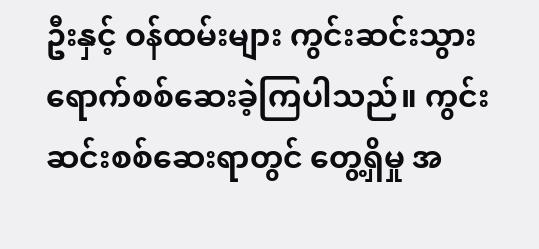ဦးနှင့် ဝန်ထမ်းများ ကွင်းဆင်းသွားရောက်စစ်ဆေးခဲ့ကြပါသည်။ ကွင်းဆင်းစစ်ဆေးရာတွင် တွေ့ရှိမှု အ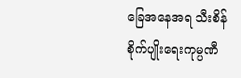ခြေအနေအရ သီးစိန် စိုက်ပျိုးရေးကုမ္ပဏီ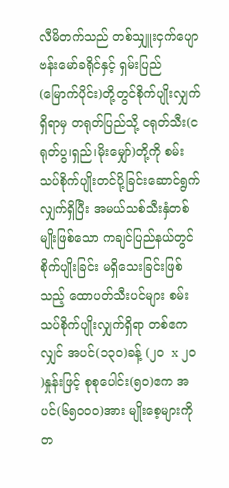လီမိတက်သည် တစ်သျှူးငှက်ပျော ဗန်းမော်ခရိုင်နှင့် ရှမ်းပြည်(မြောက်ပိုင်း)တို့တွင်စိုက်ပျိုးလျှက်ရှိရာမှ တရုတ်ပြည်သို့ ငရုတ်သီး(ငရုတ်ပွ၊ရှည်၊မိုးမျှော်)တို့ကို စမ်းသပ်စိုက်ပျိုးတင်ပို့ခြင်းဆောင်ရွက်လျှက်ရှိပြီး အမယ်သစ်သီးနှံတစ်မျိုးဖြစ်သော ကချင်ပြည်နယ်တွင် စိုက်ပျိုးခြင်း မရှိသေးခြင်းဖြစ်သည့် ထောပတ်သီးပင်များ စမ်းသပ်စိုက်ပျိုးလျှက်ရှိရာ တစ်ဧကလျှင် အပင်(၁၃၀)ခန့် (၂၀  x ၂၀ )နှုန်းဖြင့် စုစုပေါင်း(၅၀)ဧက အပင်(၆၅၀၀၀)အား မျိုးစေ့များကို တ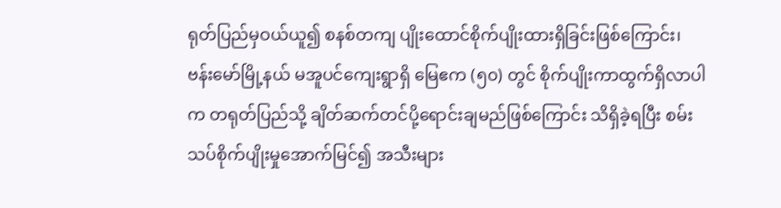ရုတ်ပြည်မှဝယ်ယူ၍ စနစ်တကျ ပျိုးထောင်စိုက်ပျိုးထားရှိခြင်းဖြစ်ကြောင်း၊ ဗန်းမော်မြို့နယ် မအူပင်ကျေးရွာရှိ မြေဧက (၅၀) တွင် စိုက်ပျိုးကာထွက်ရှိလာပါက တရုတ်ပြည်သို့ ချိတ်ဆက်တင်ပို့ရောင်းချမည်ဖြစ်ကြောင်း သိရှိခဲ့ရပြီး စမ်းသပ်စိုက်ပျိုးမှုအောက်မြင်၍ အသီးများ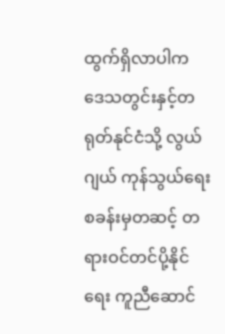ထွက်ရှိလာပါက ဒေသတွင်းနှင့်တရုတ်နုင်ငံသို့ လွယ်ဂျယ် ကုန်သွယ်ရေးစခန်းမှတဆင့် တရားဝင်တင်ပို့နိုင်ရေး ကူညီဆောင်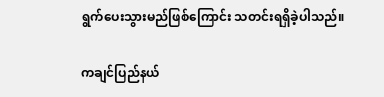ရွက်ပေးသွားမည်ဖြစ်ကြောင်း သတင်းရရှိခဲ့ပါသည်။

ကချင်ပြည်နယ်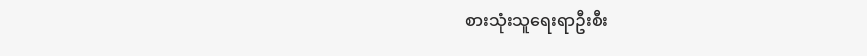စားသုံးသူရေးရာဦးစီး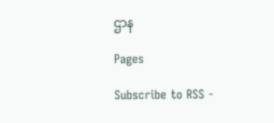ဌာန

Pages

Subscribe to RSS -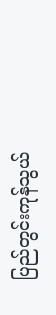ပြည်တွင်းကုန်သွယ်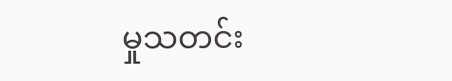မှုသတင်း